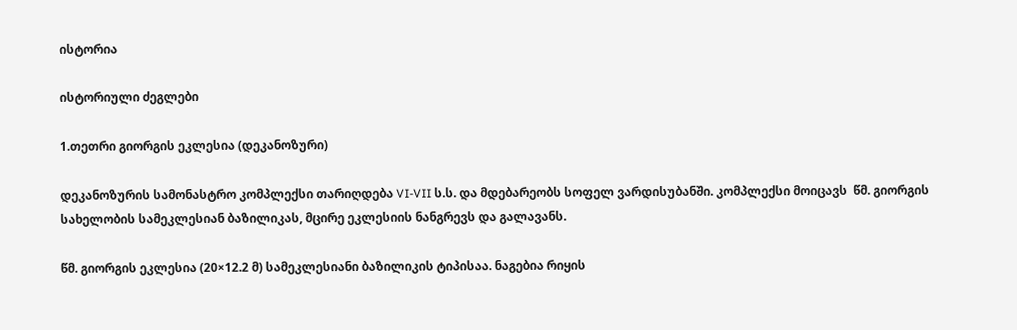ისტორია

ისტორიული ძეგლები

1.თეთრი გიორგის ეკლესია (დეკანოზური)

დეკანოზურის სამონასტრო კომპლექსი თარიღდება VI-VII ს.ს. და მდებარეობს სოფელ ვარდისუბანში. კომპლექსი მოიცავს  წმ. გიორგის სახელობის სამეკლესიან ბაზილიკას, მცირე ეკლესიის ნანგრევს და გალავანს.

წმ. გიორგის ეკლესია (20×12.2 მ) სამეკლესიანი ბაზილიკის ტიპისაა. ნაგებია რიყის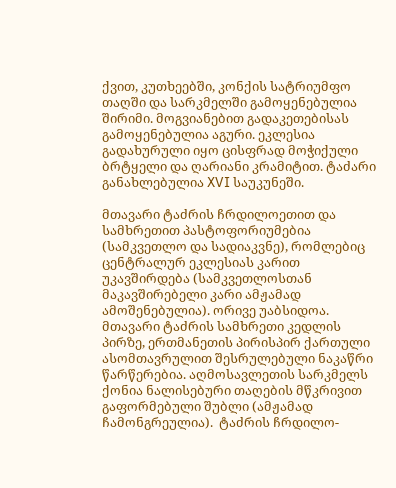ქვით, კუთხეებში, კონქის სატრიუმფო თაღში და სარკმელში გამოყენებულია შირიმი. მოგვიანებით გადაკეთებისას გამოყენებულია აგური. ეკლესია გადახურული იყო ცისფრად მოჭიქული ბრტყელი და ღარიანი კრამიტით. ტაძარი განახლებულია XVI საუკუნეში.

მთავარი ტაძრის ჩრდილოეთით და სამხრეთით პასტოფორიუმებია (სამკვეთლო და სადიაკვნე), რომლებიც ცენტრალურ ეკლესიას კარით უკავშირდება (სამკვეთლოსთან მაკავშირებელი კარი ამჟამად ამოშენებულია). ორივე უაბსიდოა. მთავარი ტაძრის სამხრეთი კედლის პირზე, ერთმანეთის პირისპირ ქართული ასომთავრულით შესრულებული ნაკაწრი წარწერებია. აღმოსავლეთის სარკმელს ქონია ნალისებური თაღების მწკრივით გაფორმებული შუბლი (ამჟამად ჩამონგრეულია).  ტაძრის ჩრდილო-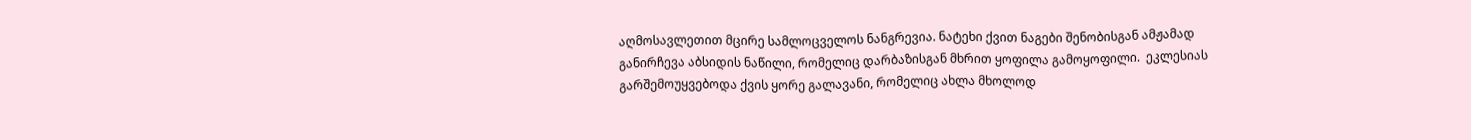აღმოსავლეთით მცირე სამლოცველოს ნანგრევია. ნატეხი ქვით ნაგები შენობისგან ამჟამად განირჩევა აბსიდის ნაწილი, რომელიც დარბაზისგან მხრით ყოფილა გამოყოფილი.  ეკლესიას გარშემოუყვებოდა ქვის ყორე გალავანი, რომელიც ახლა მხოლოდ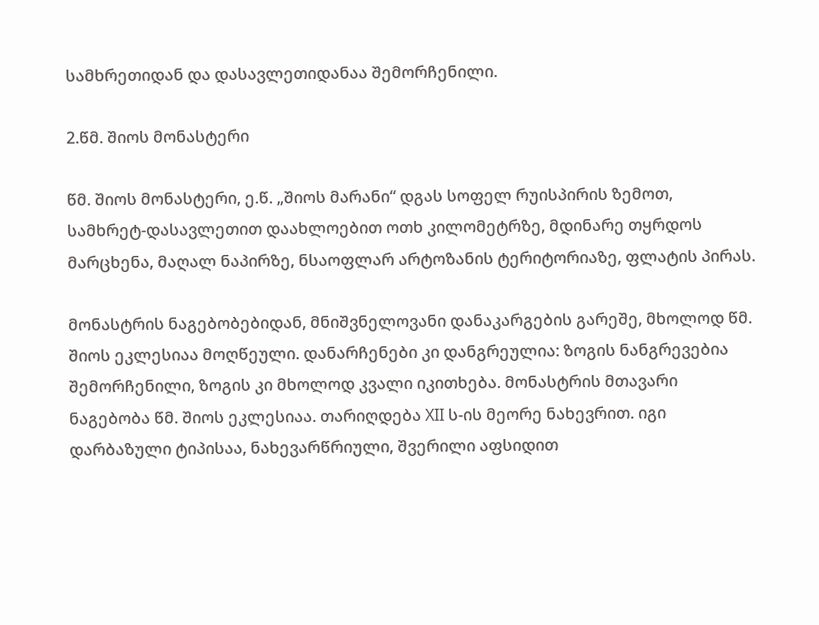სამხრეთიდან და დასავლეთიდანაა შემორჩენილი.

2.წმ. შიოს მონასტერი

წმ. შიოს მონასტერი, ე.წ. „შიოს მარანი“ დგას სოფელ რუისპირის ზემოთ, სამხრეტ-დასავლეთით დაახლოებით ოთხ კილომეტრზე, მდინარე თყრდოს მარცხენა, მაღალ ნაპირზე, ნსაოფლარ არტოზანის ტერიტორიაზე, ფლატის პირას.

მონასტრის ნაგებობებიდან, მნიშვნელოვანი დანაკარგების გარეშე, მხოლოდ წმ. შიოს ეკლესიაა მოღწეული. დანარჩენები კი დანგრეულია: ზოგის ნანგრევებია შემორჩენილი, ზოგის კი მხოლოდ კვალი იკითხება. მონასტრის მთავარი ნაგებობა წმ. შიოს ეკლესიაა. თარიღდება XII ს-ის მეორე ნახევრით. იგი დარბაზული ტიპისაა, ნახევარწრიული, შვერილი აფსიდით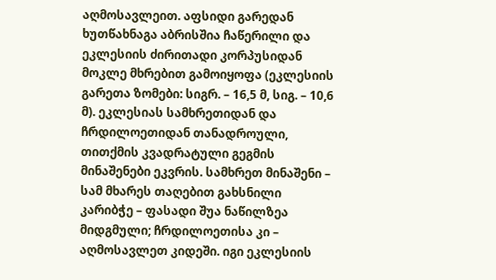აღმოსავლეით. აფსიდი გარედან ხუთწახნაგა აბრისშია ჩაწერილი და ეკლესიის ძირითადი კორპუსიდან მოკლე მხრებით გამოიყოფა (ეკლესიის გარეთა ზომები: სიგრ. – 16,5 მ, სიგ. – 10,6 მ). ეკლესიას სამხრეთიდან და ჩრდილოეთიდან თანადროული, თითქმის კვადრატული გეგმის მინაშენები ეკვრის. სამხრეთ მინაშენი – სამ მხარეს თაღებით გახსნილი კარიბჭე – ფასადი შუა ნაწილზეა მიდგმული; ჩრდილოეთისა კი – აღმოსავლეთ კიდეში. იგი ეკლესიის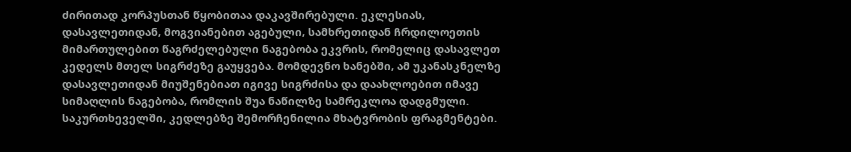ძირითად კორპუსთან წყობითაა დაკავშირებული. ეკლესიას, დასავლეთიდან, მოგვიანებით აგებული, სამხრეთიდან ჩრდილოეთის მიმართულებით წაგრძელებული ნაგებობა ეკვრის, რომელიც დასავლეთ კედელს მთელ სიგრძეზე გაუყვება. მომდევნო ხანებში, ამ უკანასკნელზე დასავლეთიდან მიუშენებიათ იგივე სიგრძისა და დაახლოებით იმავე სიმაღლის ნაგებობა, რომლის შუა ნაწილზე სამრეკლოა დადგმული. საკურთხეველში, კედლებზე შემორჩენილია მხატვრობის ფრაგმენტები.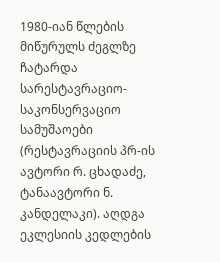1980-იან წლების მიწურულს ძეგლზე ჩატარდა სარესტავრაციო-საკონსერვაციო სამუშაოები (რესტავრაციის პრ-ის ავტორი რ. ცხადაძე, ტანაავტორი ნ. კანდელაკი). აღდგა ეკლესიის კედლების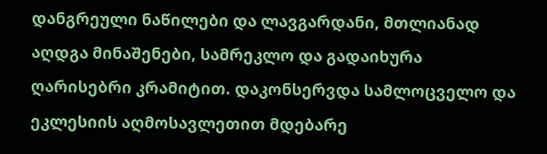დანგრეული ნაწილები და ლავგარდანი, მთლიანად აღდგა მინაშენები, სამრეკლო და გადაიხურა ღარისებრი კრამიტით. დაკონსერვდა სამლოცველო და ეკლესიის აღმოსავლეთით მდებარე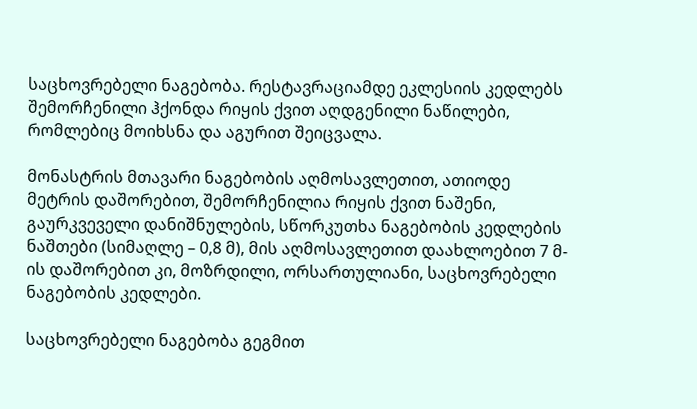საცხოვრებელი ნაგებობა. რესტავრაციამდე ეკლესიის კედლებს შემორჩენილი ჰქონდა რიყის ქვით აღდგენილი ნაწილები, რომლებიც მოიხსნა და აგურით შეიცვალა.

მონასტრის მთავარი ნაგებობის აღმოსავლეთით, ათიოდე მეტრის დაშორებით, შემორჩენილია რიყის ქვით ნაშენი, გაურკვეველი დანიშნულების, სწორკუთხა ნაგებობის კედლების ნაშთები (სიმაღლე – 0,8 მ), მის აღმოსავლეთით დაახლოებით 7 მ-ის დაშორებით კი, მოზრდილი, ორსართულიანი, საცხოვრებელი ნაგებობის კედლები.

საცხოვრებელი ნაგებობა გეგმით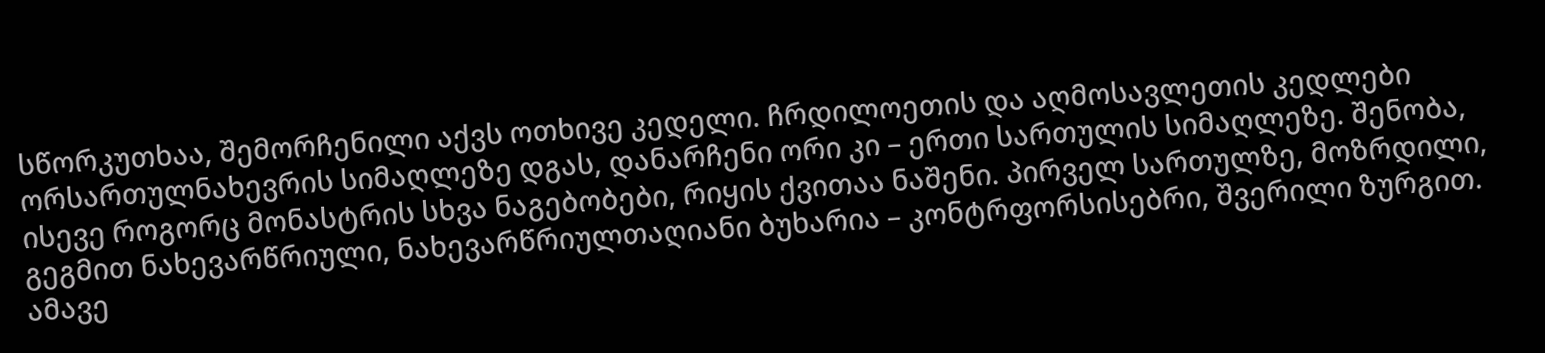სწორკუთხაა, შემორჩენილი აქვს ოთხივე კედელი. ჩრდილოეთის და აღმოსავლეთის კედლები ორსართულნახევრის სიმაღლეზე დგას, დანარჩენი ორი კი – ერთი სართულის სიმაღლეზე. შენობა, ისევე როგორც მონასტრის სხვა ნაგებობები, რიყის ქვითაა ნაშენი. პირველ სართულზე, მოზრდილი, გეგმით ნახევარწრიული, ნახევარწრიულთაღიანი ბუხარია – კონტრფორსისებრი, შვერილი ზურგით. ამავე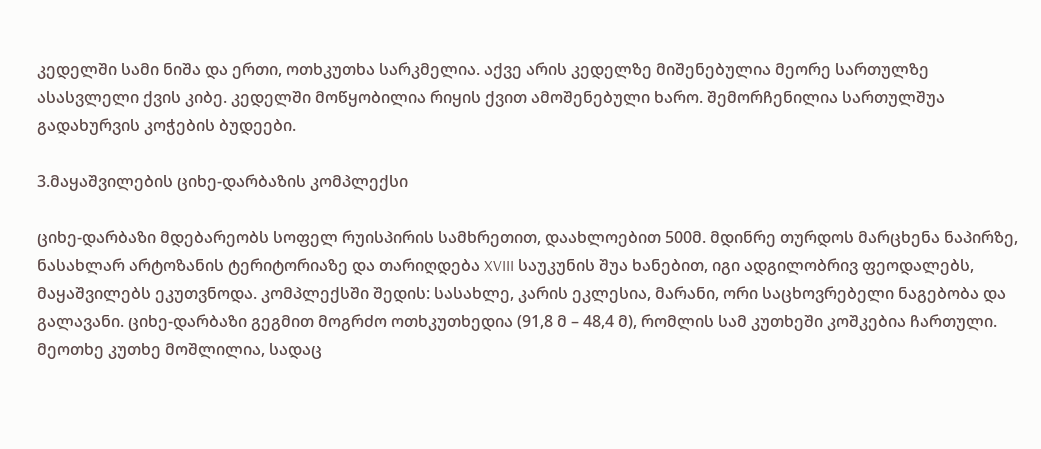კედელში სამი ნიშა და ერთი, ოთხკუთხა სარკმელია. აქვე არის კედელზე მიშენებულია მეორე სართულზე ასასვლელი ქვის კიბე. კედელში მოწყობილია რიყის ქვით ამოშენებული ხარო. შემორჩენილია სართულშუა გადახურვის კოჭების ბუდეები.

3.მაყაშვილების ციხე-დარბაზის კომპლექსი

ციხე-დარბაზი მდებარეობს სოფელ რუისპირის სამხრეთით, დაახლოებით 500მ. მდინრე თურდოს მარცხენა ნაპირზე, ნასახლარ არტოზანის ტერიტორიაზე და თარიღდება XVIII საუკუნის შუა ხანებით, იგი ადგილობრივ ფეოდალებს, მაყაშვილებს ეკუთვნოდა. კომპლექსში შედის: სასახლე, კარის ეკლესია, მარანი, ორი საცხოვრებელი ნაგებობა და გალავანი. ციხე-დარბაზი გეგმით მოგრძო ოთხკუთხედია (91,8 მ – 48,4 მ), რომლის სამ კუთხეში კოშკებია ჩართული. მეოთხე კუთხე მოშლილია, სადაც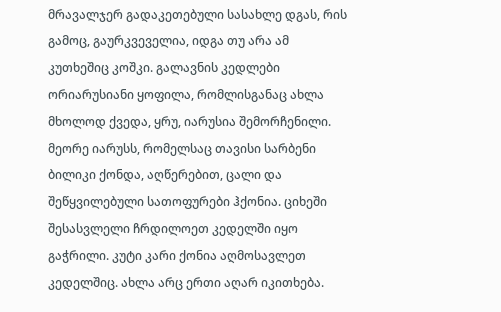მრავალჯერ გადაკეთებული სასახლე დგას, რის გამოც, გაურკვეველია, იდგა თუ არა ამ კუთხეშიც კოშკი. გალავნის კედლები ორიარუსიანი ყოფილა, რომლისგანაც ახლა მხოლოდ ქვედა, ყრუ, იარუსია შემორჩენილი. მეორე იარუსს, რომელსაც თავისი სარბენი ბილიკი ქონდა, აღწერებით, ცალი და შეწყვილებული სათოფურები ჰქონია. ციხეში შესასვლელი ჩრდილოეთ კედელში იყო გაჭრილი. კუტი კარი ქონია აღმოსავლეთ კედელშიც. ახლა არც ერთი აღარ იკითხება.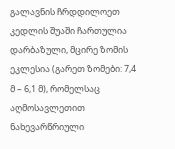გალავნის ჩრდდილოეთ კედლის შუაში ჩართულია დარბაზული, მცირე ზომის ეკლესია (გარეთ ზომები: 7,4 მ – 6,1 მ), რომელსაც აღმოსავლეთით ნახევარწრიული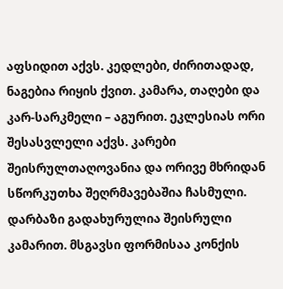აფსიდით აქვს. კედლები, ძირითადად, ნაგებია რიყის ქვით. კამარა, თაღები და კარ-სარკმელი – აგურით. ეკლესიას ორი შესასვლელი აქვს. კარები შეისრულთაღოვანია და ორივე მხრიდან სწორკუთხა შეღრმავებაშია ჩასმული. დარბაზი გადახურულია შეისრული კამარით. მსგავსი ფორმისაა კონქის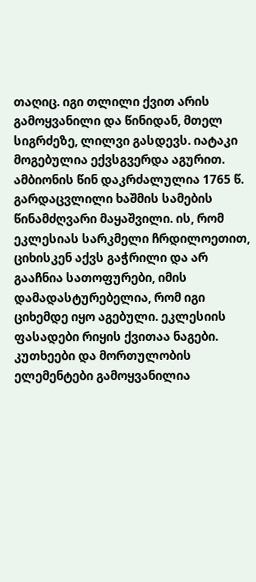თაღიც. იგი თლილი ქვით არის გამოყვანილი და წინიდან, მთელ სიგრძეზე, ლილვი გასდევს. იატაკი მოგებულია ექვსგვერდა აგურით. ამბიონის წინ დაკრძალულია 1765 წ. გარდაცვლილი ხაშმის სამების წინამძღვარი მაყაშვილი. ის, რომ ეკლესიას სარკმელი ჩრდილოეთით, ციხისკენ აქვს გაჭრილი და არ გააჩნია სათოფურები, იმის დამადასტურებელია, რომ იგი ციხემდე იყო აგებული. ეკლესიის ფასადები რიყის ქვითაა ნაგები. კუთხეები და მორთულობის ელემენტები გამოყვანილია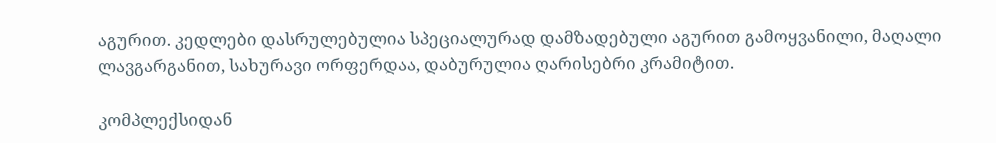აგურით. კედლები დასრულებულია სპეციალურად დამზადებული აგურით გამოყვანილი, მაღალი ლავგარგანით, სახურავი ორფერდაა, დაბურულია ღარისებრი კრამიტით.

კომპლექსიდან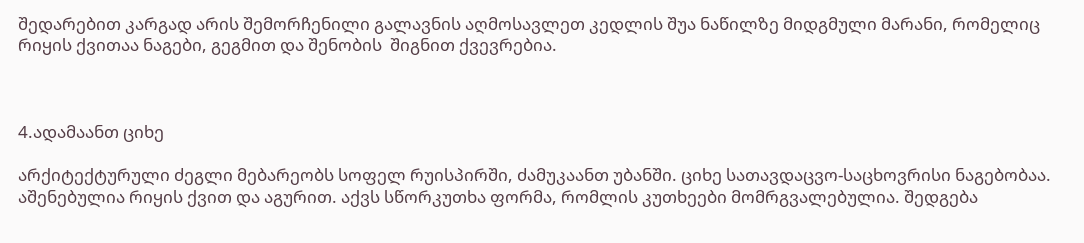შედარებით კარგად არის შემორჩენილი გალავნის აღმოსავლეთ კედლის შუა ნაწილზე მიდგმული მარანი, რომელიც რიყის ქვითაა ნაგები, გეგმით და შენობის  შიგნით ქვევრებია.



4.ადამაანთ ციხე

არქიტექტურული ძეგლი მებარეობს სოფელ რუისპირში, ძამუკაანთ უბანში. ციხე სათავდაცვო-საცხოვრისი ნაგებობაა. აშენებულია რიყის ქვით და აგურით. აქვს სწორკუთხა ფორმა, რომლის კუთხეები მომრგვალებულია. შედგება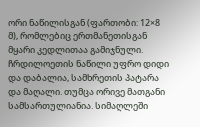ორი ნაწილისგან (ფართობი: 12×8 მ), რომლებიც ერთმანეთისგან მყარი კედლითაა გამიჯნული. ჩრდილოეთის ნაწილი უფრო დიდი და დაბალია, სამხრეთის პატარა და მაღალი. თუმცა ორივე მათგანი სამსართულიანია. სიმაღლეში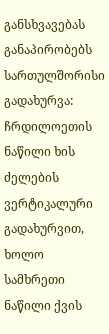განსხვავებას განაპირობებს სართულშორისი გადახურვა: ჩრდილოეთის ნაწილი ხის ძელების ვერტიკალური გადახურვით, ხოლო სამხრეთი ნაწილი ქვის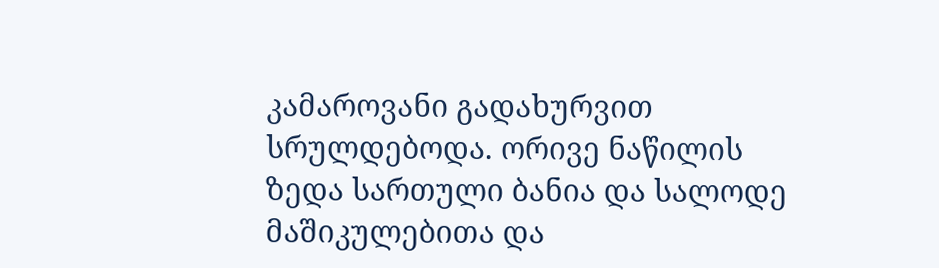კამაროვანი გადახურვით სრულდებოდა. ორივე ნაწილის ზედა სართული ბანია და სალოდე მაშიკულებითა და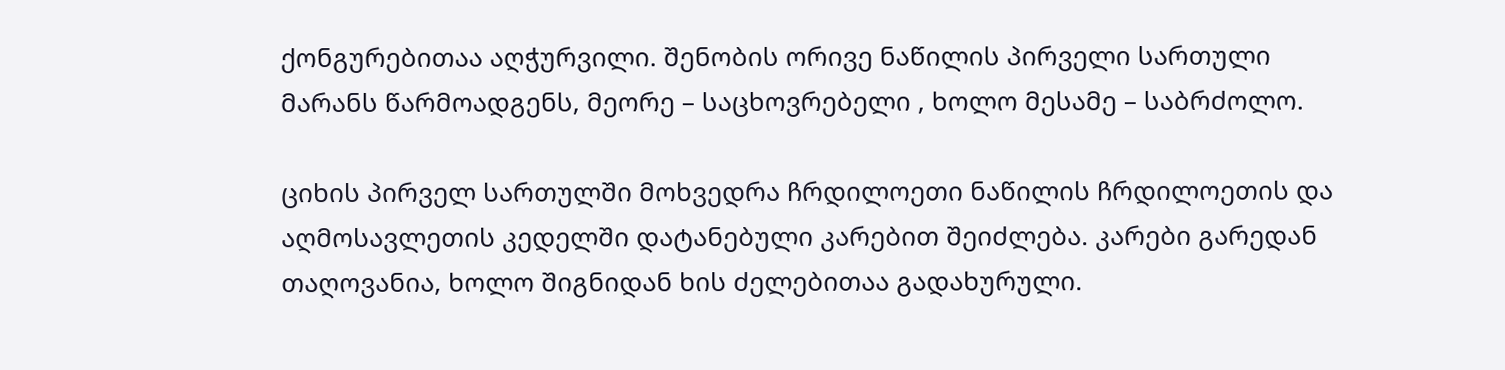ქონგურებითაა აღჭურვილი. შენობის ორივე ნაწილის პირველი სართული მარანს წარმოადგენს, მეორე – საცხოვრებელი , ხოლო მესამე – საბრძოლო.

ციხის პირველ სართულში მოხვედრა ჩრდილოეთი ნაწილის ჩრდილოეთის და აღმოსავლეთის კედელში დატანებული კარებით შეიძლება. კარები გარედან თაღოვანია, ხოლო შიგნიდან ხის ძელებითაა გადახურული.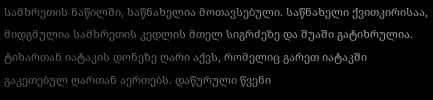სამხრეთის ნაწილში, საწნახელია მოთავსებული. საწნახელი ქვითკირისაა, მიდგმულია სამხრეთის კედლის მთელ სიგრძეზე და შუაში გატიხრულია. ტიხართან იატაკის დონეზე ღარი აქვს, რომელიც გარეთ იატაკში გაკეთებულ ღართან აერთებს. დაწურული წვენი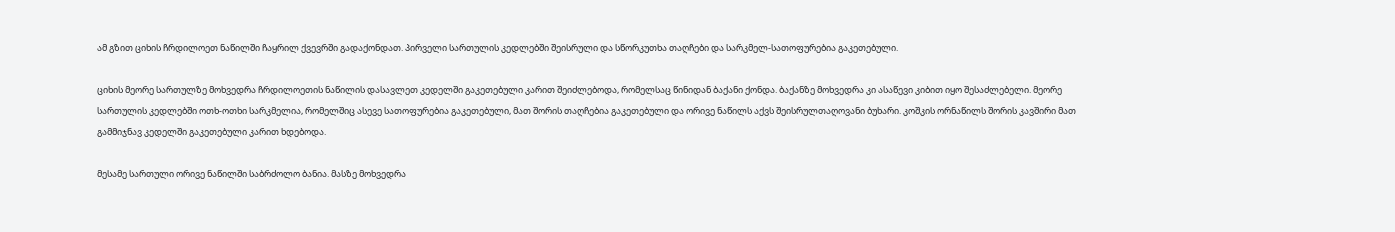ამ გზით ციხის ჩრდილოეთ ნაწილში ჩაყრილ ქვევრში გადაქონდათ. პირველი სართულის კედლებში შეისრული და სწორკუთხა თაღჩები და სარკმელ-სათოფურებია გაკეთებული.

ციხის მეორე სართულზე მოხვედრა ჩრდილოეთის ნაწილის დასავლეთ კედელში გაკეთებული კარით შეიძლებოდა, რომელსაც წინიდან ბაქანი ქონდა. ბაქანზე მოხვედრა კი ასაწევი კიბით იყო შესაძლებელი. მეორე სართულის კედლებში ოთხ-ოთხი სარკმელია, რომელშიც ასევე სათოფურებია გაკეთებული, მათ შორის თაღჩებია გაკეთებული და ორივე ნაწილს აქვს შეისრულთაღოვანი ბუხარი. კოშკის ორნაწილს შორის კავშირი მათ გამმიჯნავ კედელში გაკეთებული კარით ხდებოდა.

მესამე სართული ორივე ნაწილში საბრძოლო ბანია. მასზე მოხვედრა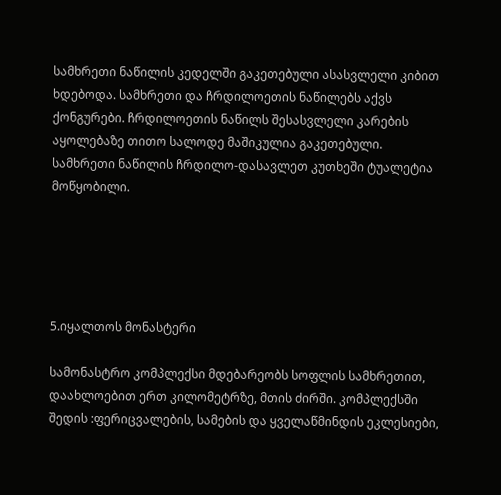სამხრეთი ნაწილის კედელში გაკეთებული ასასვლელი კიბით ხდებოდა. სამხრეთი და ჩრდილოეთის ნაწილებს აქვს ქონგურები. ჩრდილოეთის ნაწილს შესასვლელი კარების აყოლებაზე თითო სალოდე მაშიკულია გაკეთებული. სამხრეთი ნაწილის ჩრდილო-დასავლეთ კუთხეში ტუალეტია მოწყობილი.





5.იყალთოს მონასტერი

სამონასტრო კომპლექსი მდებარეობს სოფლის სამხრეთით, დაახლოებით ერთ კილომეტრზე, მთის ძირში. კომპლექსში შედის :ფერიცვალების, სამების და ყველაწმინდის ეკლესიები,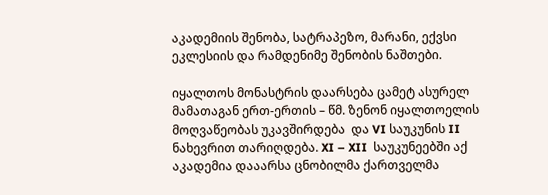აკადემიის შენობა, სატრაპეზო, მარანი, ექვსი ეკლესიის და რამდენიმე შენობის ნაშთები.

იყალთოს მონასტრის დაარსება ცამეტ ასურელ მამათაგან ერთ-ერთის – წმ. ზენონ იყალთოელის მოღვაწეობას უკავშირდება  და VI საუკუნის II ნახევრით თარიღდება. XI – XII  საუკუნეებში აქ აკადემია დააარსა ცნობილმა ქართველმა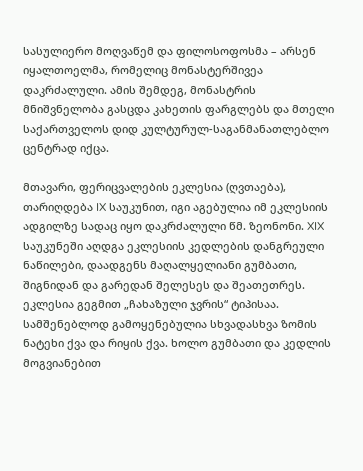სასულიერო მოღვაწემ და ფილოსოფოსმა – არსენ იყალთოელმა, რომელიც მონასტერშივეა დაკრძალული. ამის შემდეგ, მონასტრის მნიშვნელობა გასცდა კახეთის ფარგლებს და მთელი საქართველოს დიდ კულტურულ-საგანმანათლებლო ცენტრად იქცა.

მთავარი, ფერიცვალების ეკლესია (ღვთაება), თარიღდება IX საუკუნით, იგი აგებულია იმ ეკლესიის ადგილზე სადაც იყო დაკრძალული წმ. ზეონონი. XIX საუკუნეში აღდგა ეკლესიის კედლების დანგრეული ნაწილები, დაადგენს მაღალყელიანი გუმბათი, შიგნიდან და გარედან შელესეს და შეათეთრეს. ეკლესია გეგმით „ჩახაზული ჯვრის“ ტიპისაა. სამშენებლოდ გამოყენებულია სხვადასხვა ზომის ნატეხი ქვა და რიყის ქვა. ხოლო გუმბათი და კედლის მოგვიანებით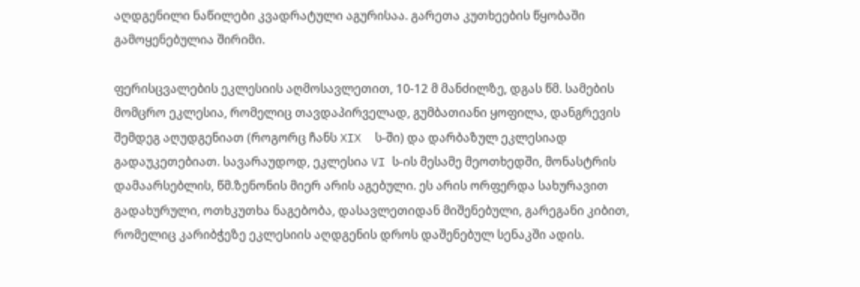აღდგენილი ნაწილები კვადრატული აგურისაა. გარეთა კუთხეების წყობაში გამოყენებულია შირიმი.

ფერისცვალების ეკლესიის აღმოსავლეთით, 10-12 მ მანძილზე, დგას წმ. სამების მომცრო ეკლესია, რომელიც თავდაპირველად, გუმბათიანი ყოფილა, დანგრევის შემდეგ აღუდგენიათ (როგორც ჩანს XIX  ს-ში) და დარბაზულ ეკლესიად გადაუკეთებიათ. სავარაუდოდ, ეკლესია VI ს-ის მესამე მეოთხედში, მონასტრის დამაარსებლის, წმ.ზენონის მიერ არის აგებული. ეს არის ორფერდა სახურავით გადახურული, ოთხკუთხა ნაგებობა, დასავლეთიდან მიშენებული, გარეგანი კიბით, რომელიც კარიბჭეზე ეკლესიის აღდგენის დროს დაშენებულ სენაკში ადის.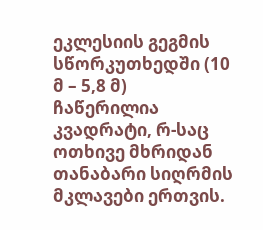ეკლესიის გეგმის სწორკუთხედში (10 მ – 5,8 მ) ჩაწერილია კვადრატი, რ-საც ოთხივე მხრიდან თანაბარი სიღრმის მკლავები ერთვის.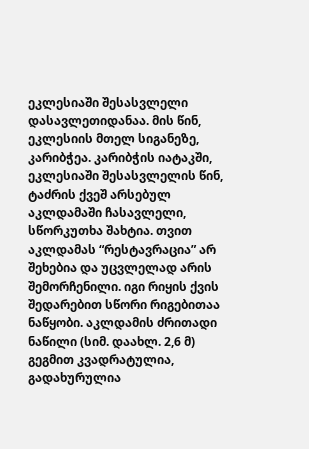ეკლესიაში შესასვლელი დასავლეთიდანაა. მის წინ, ეკლესიის მთელ სიგანეზე, კარიბჭეა. კარიბჭის იატაკში, ეკლესიაში შესასვლელის წინ, ტაძრის ქვეშ არსებულ აკლდამაში ჩასავლელი, სწორკუთხა შახტია. თვით აკლდამას “რესტავრაცია” არ შეხებია და უცვლელად არის შემორჩენილი. იგი რიყის ქვის შედარებით სწორი რიგებითაა ნაწყობი. აკლდამის ძრითადი ნაწილი (სიმ. დაახლ. 2,6 მ) გეგმით კვადრატულია, გადახურულია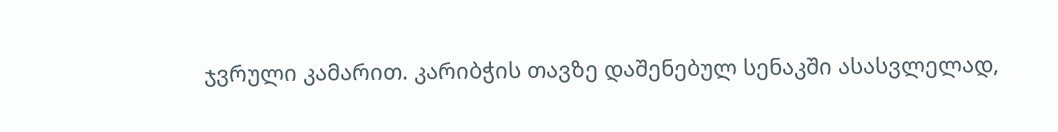ჯვრული კამარით. კარიბჭის თავზე დაშენებულ სენაკში ასასვლელად,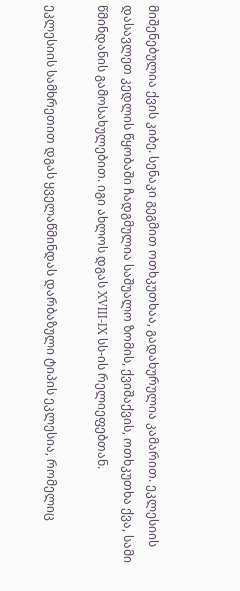მიშენებულია ქვის კიბე. სენაკი გეგმით ოთხკუთხაა, გადახურულია კამარით. ეკლესიის დასავლეთ კედლის წყობაში ჩადგმულია საშუალო ზომის, ქვიშაქვის, ოთხკუთხა ქვა, სამი წმინდანის გამოსახულებით. იგი ახლოს დგას XVIII-IX სს-ის რელიეფებთან.

ეკლესიის სამხრეთით დგას ყველაწმინდას დარბაზული ტიპის ეკლესია, რომელიც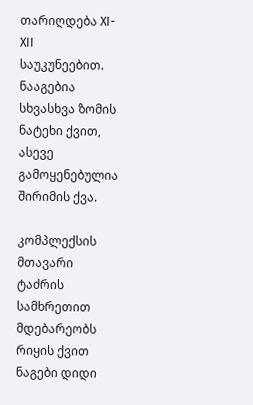თარიღდება XI-XII საუკუნეებით. ნააგებია სხვასხვა ზომის ნატეხი ქვით, ასევე გამოყენებულია შირიმის ქვა.

კომპლექსის მთავარი ტაძრის სამხრეთით მდებარეობს რიყის ქვით ნაგები დიდი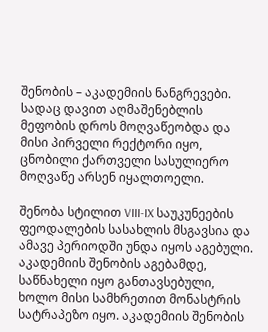შენობის – აკადემიის ნანგრევები. სადაც დავით აღმაშენებლის მეფობის დროს მოღვაწეობდა და მისი პირველი რექტორი იყო, ცნობილი ქართველი სასულიერო მოღვაწე არსენ იყალთოელი.

შენობა სტილით VIII-IX საუკუნეების ფეოდალების სასახლის მსგავსია და ამავე პერიოდში უნდა იყოს აგებული. აკადემიის შენობის აგებამდე, საწნახელი იყო განთავსებული, ხოლო მისი სამხრეთით მონასტრის სატრაპეზო იყო. აკადემიის შენობის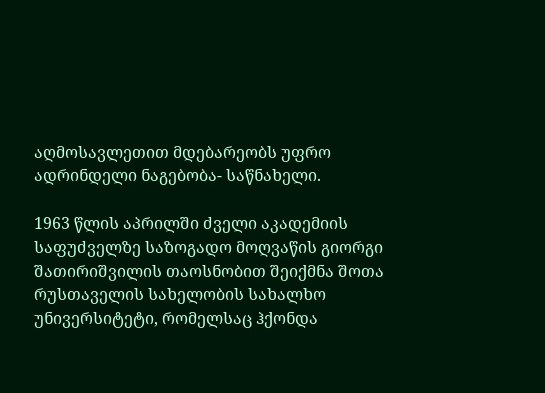აღმოსავლეთით მდებარეობს უფრო ადრინდელი ნაგებობა- საწნახელი.

1963 წლის აპრილში ძველი აკადემიის საფუძველზე საზოგადო მოღვაწის გიორგი შათირიშვილის თაოსნობით შეიქმნა შოთა რუსთაველის სახელობის სახალხო უნივერსიტეტი, რომელსაც ჰქონდა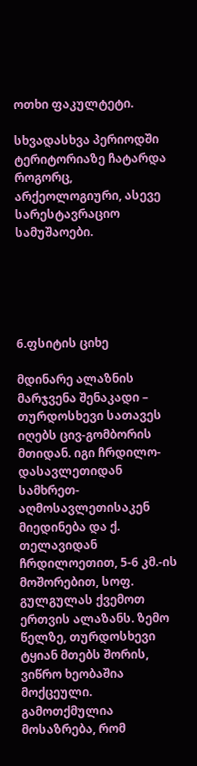ოთხი ფაკულტეტი.

სხვადასხვა პერიოდში ტერიტორიაზე ჩატარდა როგორც, არქეოლოგიური, ასევე სარესტავრაციო სამუშაოები.





6.ფსიტის ციხე

მდინარე ალაზნის მარჯვენა შენაკადი – თურდოსხევი სათავეს იღებს ცივ-გომბორის მთიდან. იგი ჩრდილო-დასავლეთიდან სამხრეთ-აღმოსავლეთისაკენ მიედინება და ქ. თელავიდან ჩრდილოეთით, 5-6 კმ.-ის მოშორებით, სოფ. გულგულას ქვემოთ ერთვის ალაზანს. ზემო წელზე, თურდოსხევი ტყიან მთებს შორის, ვიწრო ხეობაშია მოქცეული. გამოთქმულია მოსაზრება, რომ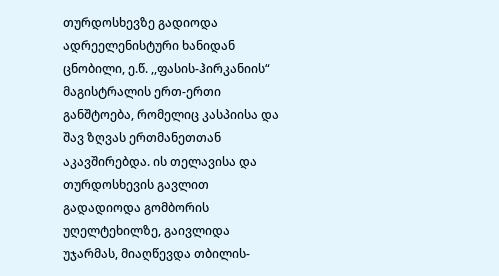თურდოსხევზე გადიოდა ადრეელენისტური ხანიდან ცნობილი, ე.წ. ,,ფასის-ჰირკანიის“ მაგისტრალის ერთ-ერთი განშტოება, რომელიც კასპიისა და შავ ზღვას ერთმანეთთან აკავშირებდა. ის თელავისა და თურდოსხევის გავლით გადადიოდა გომბორის უღელტეხილზე, გაივლიდა უჯარმას, მიაღწევდა თბილის-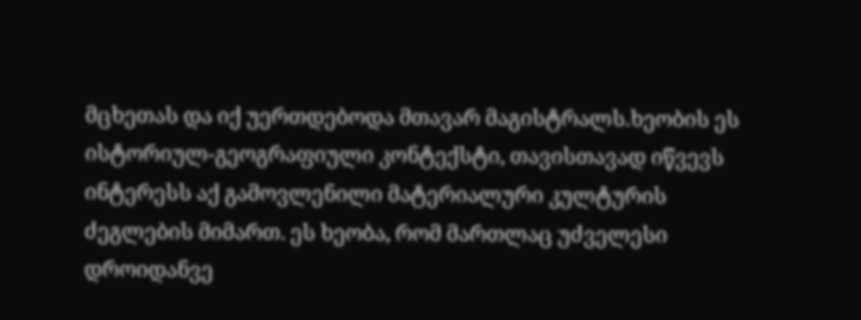მცხეთას და იქ უერთდებოდა მთავარ მაგისტრალს.ხეობის ეს ისტორიულ-გეოგრაფიული კონტექსტი, თავისთავად იწვევს ინტერესს აქ გამოვლენილი მატერიალური კულტურის ძეგლების მიმართ. ეს ხეობა, რომ მართლაც უძველესი დროიდანვე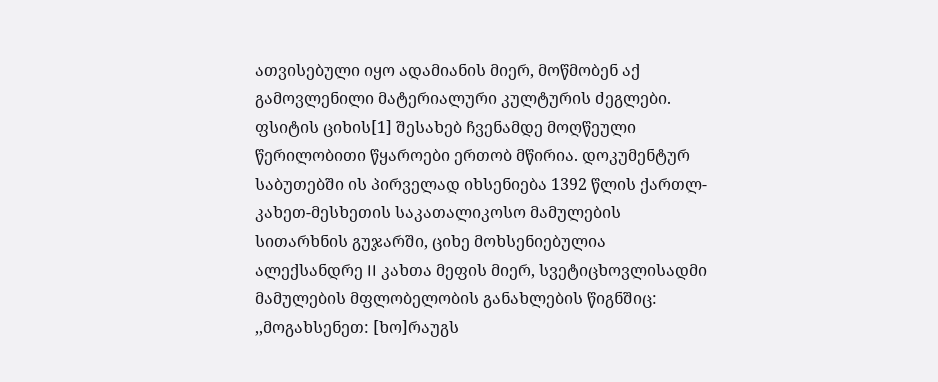ათვისებული იყო ადამიანის მიერ, მოწმობენ აქ გამოვლენილი მატერიალური კულტურის ძეგლები.  ფსიტის ციხის[1] შესახებ ჩვენამდე მოღწეული წერილობითი წყაროები ერთობ მწირია. დოკუმენტურ საბუთებში ის პირველად იხსენიება 1392 წლის ქართლ-კახეთ-მესხეთის საკათალიკოსო მამულების სითარხნის გუჯარში, ციხე მოხსენიებულია ალექსანდრე II კახთა მეფის მიერ, სვეტიცხოვლისადმი მამულების მფლობელობის განახლების წიგნშიც: ,,მოგახსენეთ: [ხო]რაუგს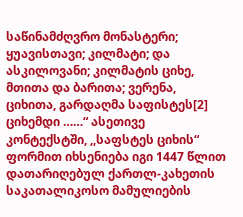საწინამძღვრო მონასტერი; ყუავისთავი; კილმატი; და ასკილოვანი; კილმატის ციხე, მთითა და ბარითა; ვერენა, ციხითა, გარდაღმა საფისტეს[2] ციხემდი ……“ ასეთივე კონტექსტში, ,,საფსტეს ციხის“ ფორმით იხსენიება იგი 1447 წლით დათარიღებულ ქართლ-კახეთის საკათალიკოსო მამულიების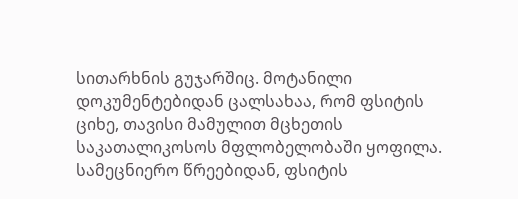სითარხნის გუჯარშიც. მოტანილი დოკუმენტებიდან ცალსახაა, რომ ფსიტის ციხე, თავისი მამულით მცხეთის საკათალიკოსოს მფლობელობაში ყოფილა. სამეცნიერო წრეებიდან, ფსიტის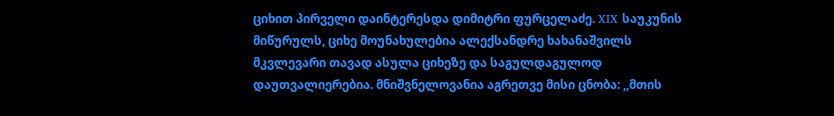ციხით პირველი დაინტერესდა დიმიტრი ფურცელაძე. XIX საუკუნის მიწურულს, ციხე მოუნახულებია ალექსანდრე ხახანაშვილს მკვლევარი თავად ასულა ციხეზე და საგულდაგულოდ დაუთვალიერებია. მნიშვნელოვანია აგრეთვე მისი ცნობა: ,,მთის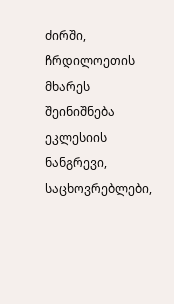ძირში, ჩრდილოეთის მხარეს შეინიშნება ეკლესიის ნანგრევი, საცხოვრებლები,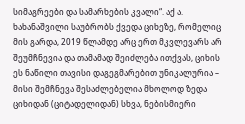სიმაგრეები და სამარხების კვალი“. აქ ა. ხახანაშვილი საუბრობს ქვედა ციხეზე, რომელიც მის გარდა, 2019 წლამდე არც ერთ მკვლევარს არ შეუმჩნევია და თამამად შეიძლება ითქვას, ციხის ეს ნაწილი თავისი დაგეგმარებით უნიკალურია – მისი შემჩნევა შესაძლებელია მხოლოდ ზედა ციხიდან (ციტადელიდან) სხვა, ნებისმიერი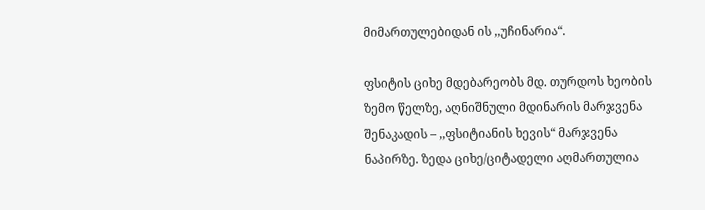მიმართულებიდან ის ,,უჩინარია“.

ფსიტის ციხე მდებარეობს მდ. თურდოს ხეობის ზემო წელზე, აღნიშნული მდინარის მარჯვენა შენაკადის – ,,ფსიტიანის ხევის“ მარჯვენა ნაპირზე. ზედა ციხე/ციტადელი აღმართულია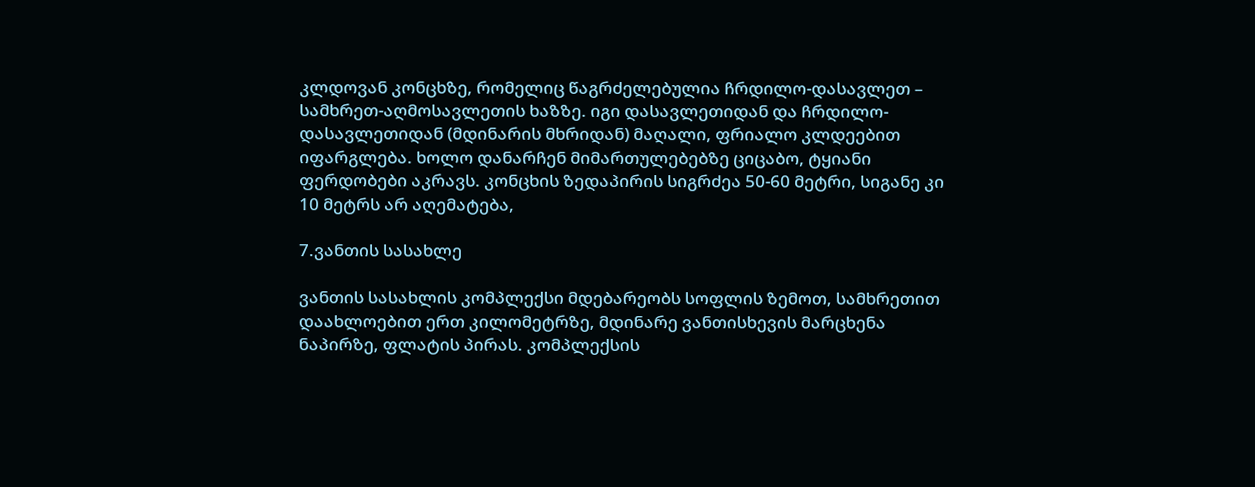კლდოვან კონცხზე, რომელიც წაგრძელებულია ჩრდილო-დასავლეთ – სამხრეთ-აღმოსავლეთის ხაზზე. იგი დასავლეთიდან და ჩრდილო-დასავლეთიდან (მდინარის მხრიდან) მაღალი, ფრიალო კლდეებით იფარგლება. ხოლო დანარჩენ მიმართულებებზე ციცაბო, ტყიანი ფერდობები აკრავს. კონცხის ზედაპირის სიგრძეა 50-60 მეტრი, სიგანე კი 10 მეტრს არ აღემატება,

7.ვანთის სასახლე

ვანთის სასახლის კომპლექსი მდებარეობს სოფლის ზემოთ, სამხრეთით დაახლოებით ერთ კილომეტრზე, მდინარე ვანთისხევის მარცხენა ნაპირზე, ფლატის პირას. კომპლექსის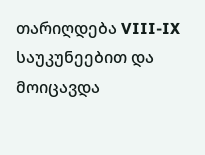თარიღდება VIII-IX საუკუნეებით და მოიცავდა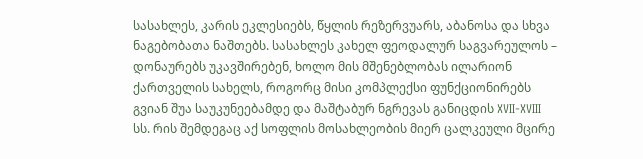სასახლეს, კარის ეკლესიებს, წყლის რეზერვუარს, აბანოსა და სხვა ნაგებობათა ნაშთებს. სასახლეს კახელ ფეოდალურ საგვარეულოს – დონაურებს უკავშირებენ, ხოლო მის მშენებლობას ილარიონ ქართველის სახელს, როგორც მისი კომპლექსი ფუნქციონირებს გვიან შუა საუკუნეებამდე და მაშტაბურ ნგრევას განიცდის XVII-XVIII სს. რის შემდეგაც აქ სოფლის მოსახლეობის მიერ ცალკეული მცირე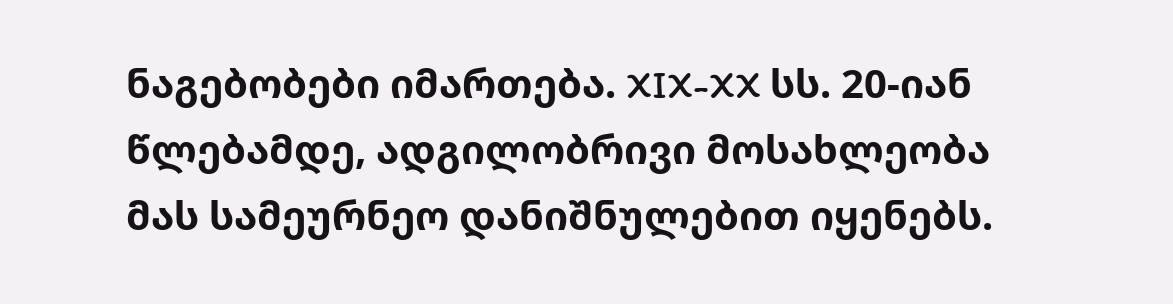ნაგებობები იმართება. XIX-XX სს. 20-იან წლებამდე, ადგილობრივი მოსახლეობა მას სამეურნეო დანიშნულებით იყენებს.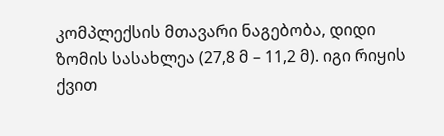კომპლექსის მთავარი ნაგებობა, დიდი ზომის სასახლეა (27,8 მ – 11,2 მ). იგი რიყის ქვით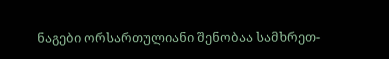ნაგები ორსართულიანი შენობაა სამხრეთ-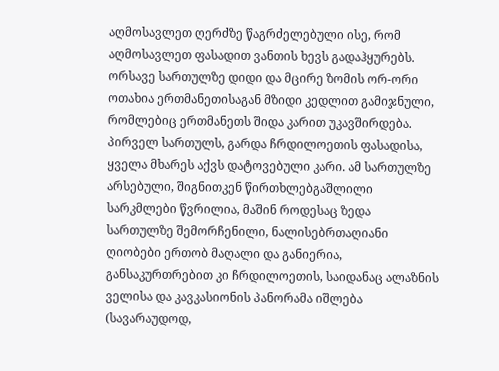აღმოსავლეთ ღერძზე წაგრძელებული ისე, რომ აღმოსავლეთ ფასადით ვანთის ხევს გადაჰყურებს. ორსავე სართულზე დიდი და მცირე ზომის ორ-ორი ოთახია ერთმანეთისაგან მზიდი კედლით გამიჯნული, რომლებიც ერთმანეთს შიდა კარით უკავშირდება. პირველ სართულს, გარდა ჩრდილოეთის ფასადისა, ყველა მხარეს აქვს დატოვებული კარი. ამ სართულზე არსებული, შიგნითკენ წირთხლებგაშლილი სარკმლები წვრილია, მაშინ როდესაც ზედა სართულზე შემორჩენილი, ნალისებრთაღიანი ღიობები ერთობ მაღალი და განიერია, განსაკურთრებით კი ჩრდილოეთის, საიდანაც ალაზნის ველისა და კავკასიონის პანორამა იშლება (სავარაუდოდ,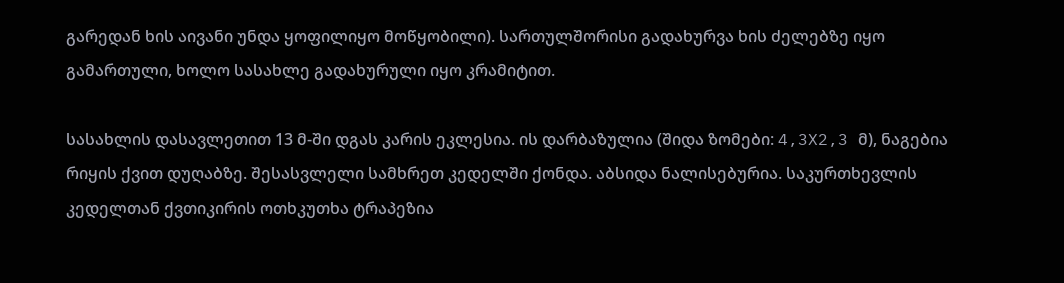გარედან ხის აივანი უნდა ყოფილიყო მოწყობილი). სართულშორისი გადახურვა ხის ძელებზე იყო გამართული, ხოლო სასახლე გადახურული იყო კრამიტით.

სასახლის დასავლეთით 13 მ-ში დგას კარის ეკლესია. ის დარბაზულია (შიდა ზომები: 4,3X2,3 მ), ნაგებია რიყის ქვით დუღაბზე. შესასვლელი სამხრეთ კედელში ქონდა. აბსიდა ნალისებურია. საკურთხევლის კედელთან ქვთიკირის ოთხკუთხა ტრაპეზია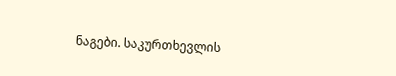ნაგები. საკურთხევლის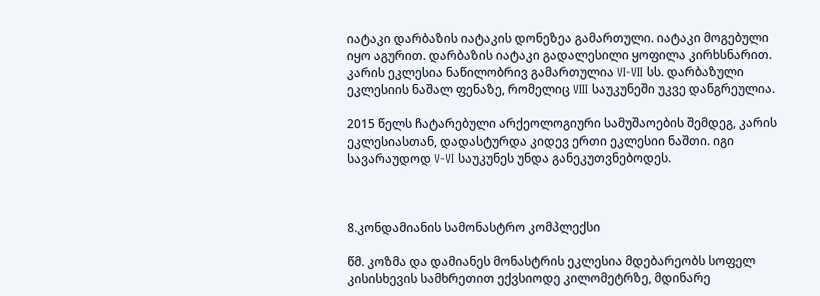იატაკი დარბაზის იატაკის დონეზეა გამართული. იატაკი მოგებული იყო აგურით. დარბაზის იატაკი გადალესილი ყოფილა კირხსნარით. კარის ეკლესია ნაწილობრივ გამართულია VI-VII სს. დარბაზული ეკლესიის ნაშალ ფენაზე, რომელიც VIII საუკუნეში უკვე დანგრეულია.

2015 წელს ჩატარებული არქეოლოგიური სამუშაოების შემდეგ, კარის ეკლესიასთან, დადასტურდა კიდევ ერთი ეკლესიი ნაშთი. იგი სავარაუდოდ V-VI საუკუნეს უნდა განეკუთვნებოდეს.



8.კონდამიანის სამონასტრო კომპლექსი

წმ. კოზმა და დამიანეს მონასტრის ეკლესია მდებარეობს სოფელ კისისხევის სამხრეთით ექვსიოდე კილომეტრზე, მდინარე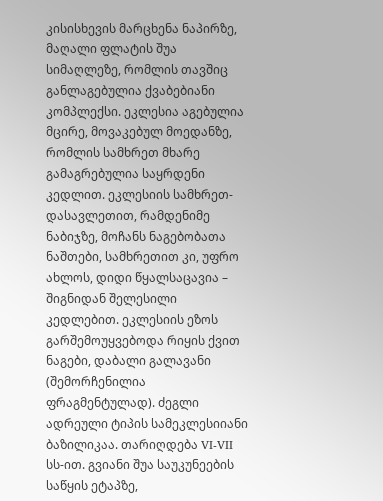კისისხევის მარცხენა ნაპირზე, მაღალი ფლატის შუა სიმაღლეზე, რომლის თავშიც განლაგებულია ქვაბებიანი კომპლექსი. ეკლესია აგებულია მცირე, მოვაკებულ მოედანზე, რომლის სამხრეთ მხარე გამაგრებულია საყრდენი კედლით. ეკლესიის სამხრეთ-დასავლეთით, რამდენიმე ნაბიჯზე, მოჩანს ნაგებობათა ნაშთები, სამხრეთით კი, უფრო ახლოს, დიდი წყალსაცავია – შიგნიდან შელესილი კედლებით. ეკლესიის ეზოს გარშემოუყვებოდა რიყის ქვით ნაგები, დაბალი გალავანი (შემორჩენილია ფრაგმენტულად). ძეგლი ადრეული ტიპის სამეკლესიიანი ბაზილიკაა. თარიღდება VI-VII სს-ით. გვიანი შუა საუკუნეების საწყის ეტაპზე,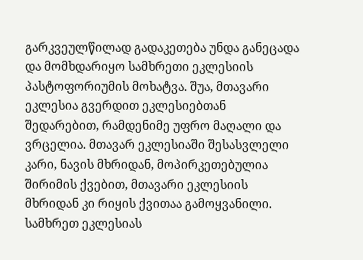გარკვეულწილად გადაკეთება უნდა განეცადა და მომხდარიყო სამხრეთი ეკლესიის პასტოფორიუმის მოხატვა. შუა, მთავარი ეკლესია გვერდით ეკლესიებთან შედარებით, რამდენიმე უფრო მაღალი და ვრცელია. მთავარ ეკლესიაში შესასვლელი კარი, ნავის მხრიდან, მოპირკეთებულია შირიმის ქვებით, მთავარი ეკლესიის მხრიდან კი რიყის ქვითაა გამოყვანილი. სამხრეთ ეკლესიას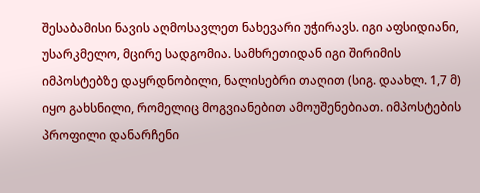შესაბამისი ნავის აღმოსავლეთ ნახევარი უჭირავს. იგი აფსიდიანი, უსარკმელო, მცირე სადგომია. სამხრეთიდან იგი შირიმის იმპოსტებზე დაყრდნობილი, ნალისებრი თაღით (სიგ. დაახლ. 1,7 მ) იყო გახსნილი, რომელიც მოგვიანებით ამოუშენებიათ. იმპოსტების პროფილი დანარჩენი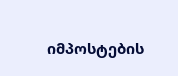იმპოსტების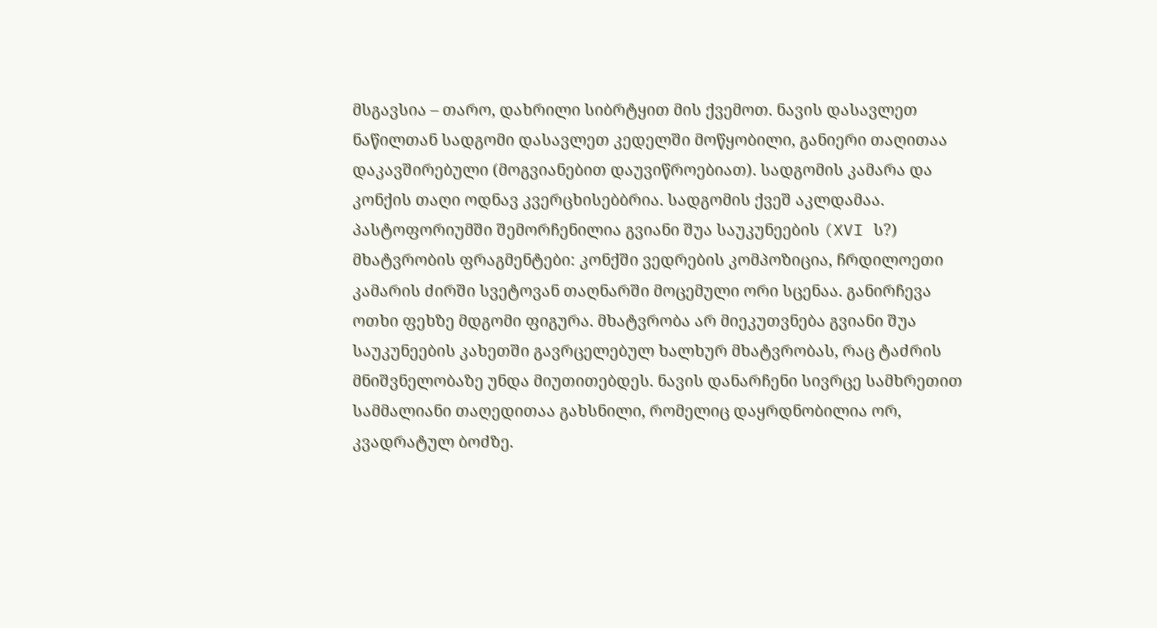მსგავსია – თარო, დახრილი სიბრტყით მის ქვემოთ. ნავის დასავლეთ ნაწილთან სადგომი დასავლეთ კედელში მოწყობილი, განიერი თაღითაა დაკავშირებული (მოგვიანებით დაუვიწროებიათ). სადგომის კამარა და კონქის თაღი ოდნავ კვერცხისებბრია. სადგომის ქვეშ აკლდამაა. პასტოფორიუმში შემორჩენილია გვიანი შუა საუკუნეების (XVI ს?) მხატვრობის ფრაგმენტები: კონქში ვედრების კომპოზიცია, ჩრდილოეთი კამარის ძირში სვეტოვან თაღნარში მოცემული ორი სცენაა. განირჩევა ოთხი ფეხზე მდგომი ფიგურა. მხატვრობა არ მიეკუთვნება გვიანი შუა საუკუნეების კახეთში გავრცელებულ ხალხურ მხატვრობას, რაც ტაძრის მნიშვნელობაზე უნდა მიუთითებდეს. ნავის დანარჩენი სივრცე სამხრეთით სამმალიანი თაღედითაა გახსნილი, რომელიც დაყრდნობილია ორ, კვადრატულ ბოძზე.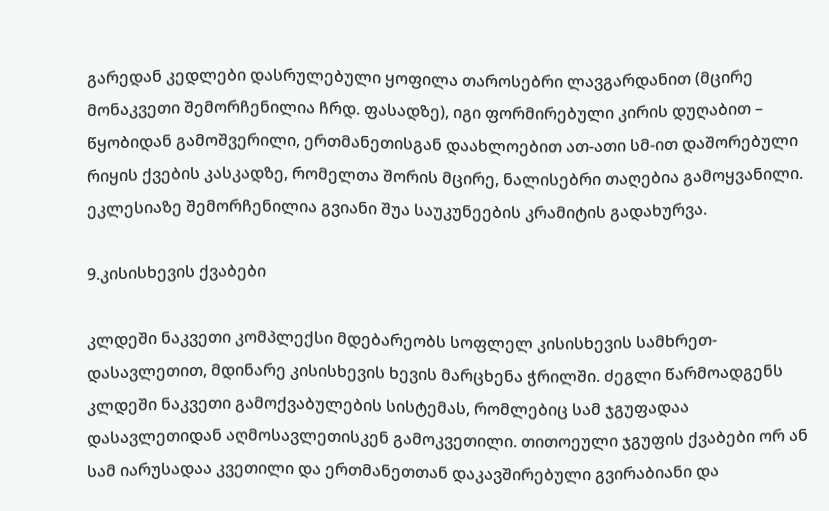გარედან კედლები დასრულებული ყოფილა თაროსებრი ლავგარდანით (მცირე მონაკვეთი შემორჩენილია ჩრდ. ფასადზე), იგი ფორმირებული კირის დუღაბით – წყობიდან გამოშვერილი, ერთმანეთისგან დაახლოებით ათ-ათი სმ-ით დაშორებული რიყის ქვების კასკადზე, რომელთა შორის მცირე, ნალისებრი თაღებია გამოყვანილი. ეკლესიაზე შემორჩენილია გვიანი შუა საუკუნეების კრამიტის გადახურვა.

9.კისისხევის ქვაბები

კლდეში ნაკვეთი კომპლექსი მდებარეობს სოფლელ კისისხევის სამხრეთ-დასავლეთით, მდინარე კისისხევის ხევის მარცხენა ჭრილში. ძეგლი წარმოადგენს კლდეში ნაკვეთი გამოქვაბულების სისტემას, რომლებიც სამ ჯგუფადაა დასავლეთიდან აღმოსავლეთისკენ გამოკვეთილი. თითოეული ჯგუფის ქვაბები ორ ან სამ იარუსადაა კვეთილი და ერთმანეთთან დაკავშირებული გვირაბიანი და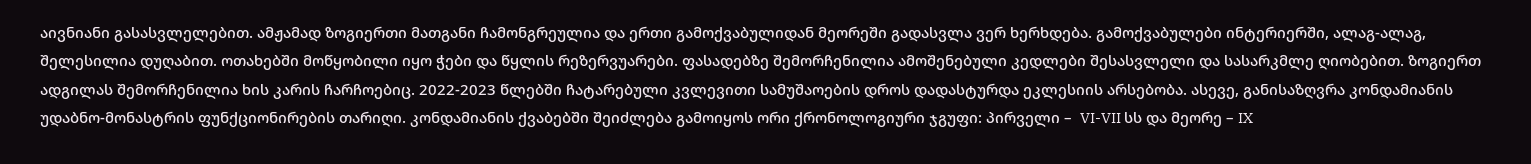აივნიანი გასასვლელებით. ამჟამად ზოგიერთი მათგანი ჩამონგრეულია და ერთი გამოქვაბულიდან მეორეში გადასვლა ვერ ხერხდება. გამოქვაბულები ინტერიერში, ალაგ-ალაგ, შელესილია დუღაბით. ოთახებში მოწყობილი იყო ჭები და წყლის რეზერვუარები. ფასადებზე შემორჩენილია ამოშენებული კედლები შესასვლელი და სასარკმლე ღიობებით. ზოგიერთ ადგილას შემორჩენილია ხის კარის ჩარჩოებიც. 2022-2023 წლებში ჩატარებული კვლევითი სამუშაოების დროს დადასტურდა ეკლესიის არსებობა. ასევე, განისაზღვრა კონდამიანის უდაბნო-მონასტრის ფუნქციონირების თარიღი. კონდამიანის ქვაბებში შეიძლება გამოიყოს ორი ქრონოლოგიური ჯგუფი: პირველი –  VI-VII სს და მეორე – IX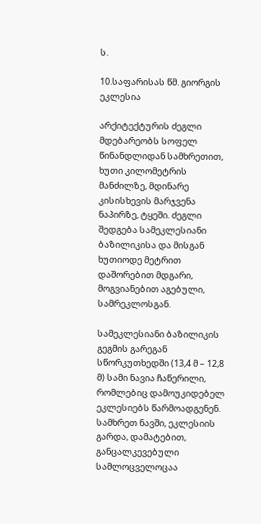ს.

10.საფარისას წმ. გიორგის ეკლესია

არქიტექტურის ძეგლი მდებარეობს სოფელ წინანდლიდან სამხრეთით, ხუთი კილომეტრის მანძილზე, მდინარე კისისხევის მარჯვენა ნაპირზე, ტყეში. ძეგლი შედგება სამეკლესიანი ბაზილიკისა და მისგან ხუთიოდე მეტრით დაშორებით მდგარი, მოგვიანებით აგებული, სამრეკლოსგან.

სამეკლესიანი ბაზილიკის გეგმის გარეგან სწორკუთხედში (13,4 მ – 12,8 მ) სამი ნავია ჩაწერილი, რომლებიც დამოუკიდებელ ეკლესიებს წარმოადგენენ. სამხრეთ ნავში, ეკლესიის გარდა, დამატებით, განცალკევებული სამლოცველოცაა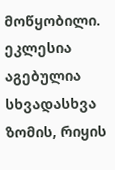მოწყობილი. ეკლესია აგებულია სხვადასხვა ზომის, რიყის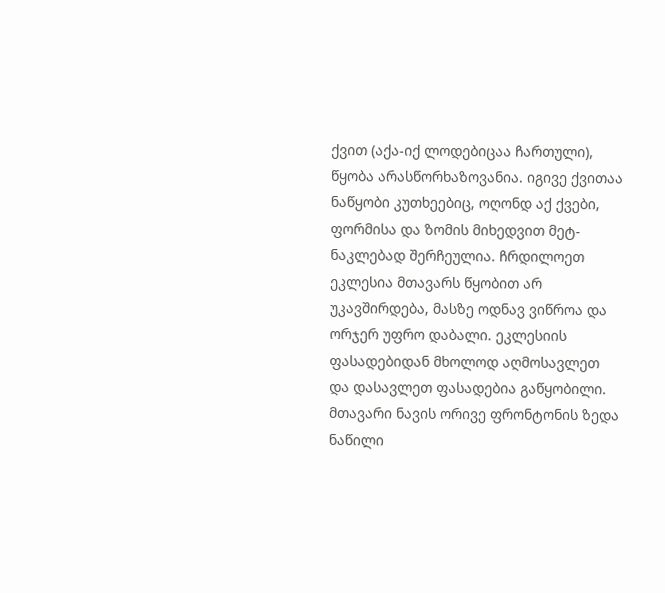ქვით (აქა-იქ ლოდებიცაა ჩართული), წყობა არასწორხაზოვანია. იგივე ქვითაა ნაწყობი კუთხეებიც, ოღონდ აქ ქვები, ფორმისა და ზომის მიხედვით მეტ-ნაკლებად შერჩეულია. ჩრდილოეთ ეკლესია მთავარს წყობით არ უკავშირდება, მასზე ოდნავ ვიწროა და ორჯერ უფრო დაბალი. ეკლესიის ფასადებიდან მხოლოდ აღმოსავლეთ და დასავლეთ ფასადებია გაწყობილი. მთავარი ნავის ორივე ფრონტონის ზედა ნაწილი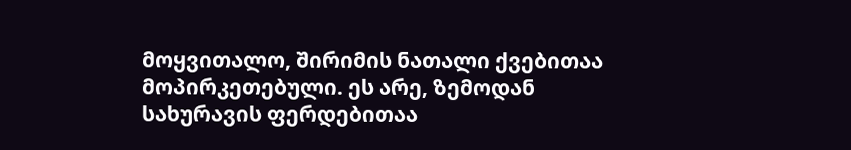მოყვითალო, შირიმის ნათალი ქვებითაა მოპირკეთებული. ეს არე, ზემოდან სახურავის ფერდებითაა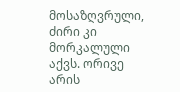მოსაზღვრული, ძირი კი მორკალული აქვს. ორივე არის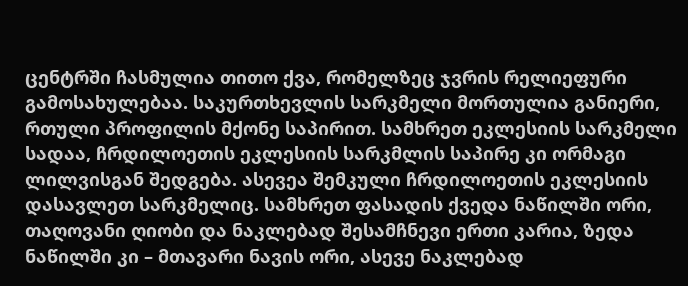ცენტრში ჩასმულია თითო ქვა, რომელზეც ჯვრის რელიეფური გამოსახულებაა. საკურთხევლის სარკმელი მორთულია განიერი, რთული პროფილის მქონე საპირით. სამხრეთ ეკლესიის სარკმელი სადაა, ჩრდილოეთის ეკლესიის სარკმლის საპირე კი ორმაგი ლილვისგან შედგება. ასევეა შემკული ჩრდილოეთის ეკლესიის დასავლეთ სარკმელიც. სამხრეთ ფასადის ქვედა ნაწილში ორი, თაღოვანი ღიობი და ნაკლებად შესამჩნევი ერთი კარია, ზედა ნაწილში კი – მთავარი ნავის ორი, ასევე ნაკლებად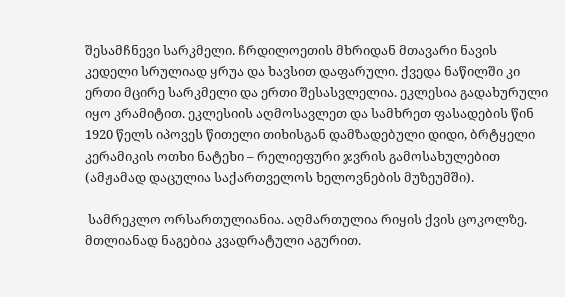შესამჩნევი სარკმელი. ჩრდილოეთის მხრიდან მთავარი ნავის კედელი სრულიად ყრუა და ხავსით დაფარული. ქვედა ნაწილში კი ერთი მცირე სარკმელი და ერთი შესასვლელია. ეკლესია გადახურული იყო კრამიტით. ეკლესიის აღმოსავლეთ და სამხრეთ ფასადების წინ 1920 წელს იპოვეს წითელი თიხისგან დამზადებული დიდი, ბრტყელი კერამიკის ოთხი ნატეხი – რელიეფური ჯვრის გამოსახულებით (ამჟამად დაცულია საქართველოს ხელოვნების მუზეუმში).

 სამრეკლო ორსართულიანია. აღმართულია რიყის ქვის ცოკოლზე. მთლიანად ნაგებია კვადრატული აგურით.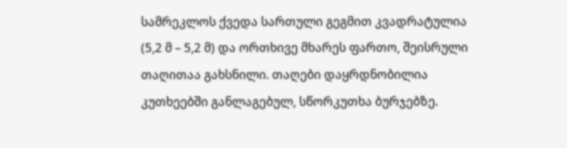სამრეკლოს ქვედა სართული გეგმით კვადრატულია (5,2 მ – 5,2 მ) და ორთხივე მხარეს ფართო, შეისრული თაღითაა გახსნილი. თაღები დაყრდნობილია კუთხეებში განლაგებულ, სწორკუთხა ბურჯებზე.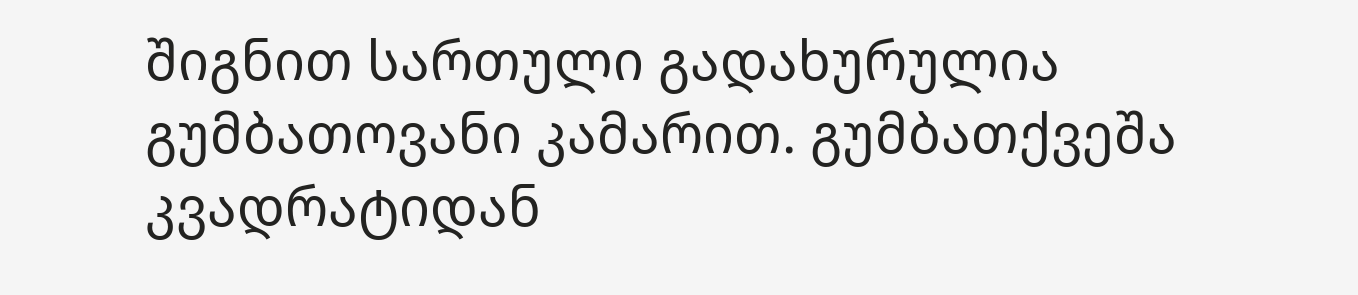შიგნით სართული გადახურულია გუმბათოვანი კამარით. გუმბათქვეშა კვადრატიდან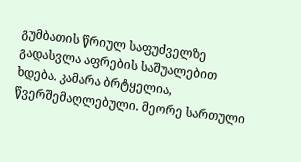გუმბათის წრიულ საფუძველზე გადასვლა აფრების საშუალებით ხდება. კამარა ბრტყელია, წვერშემაღლებული. მეორე სართული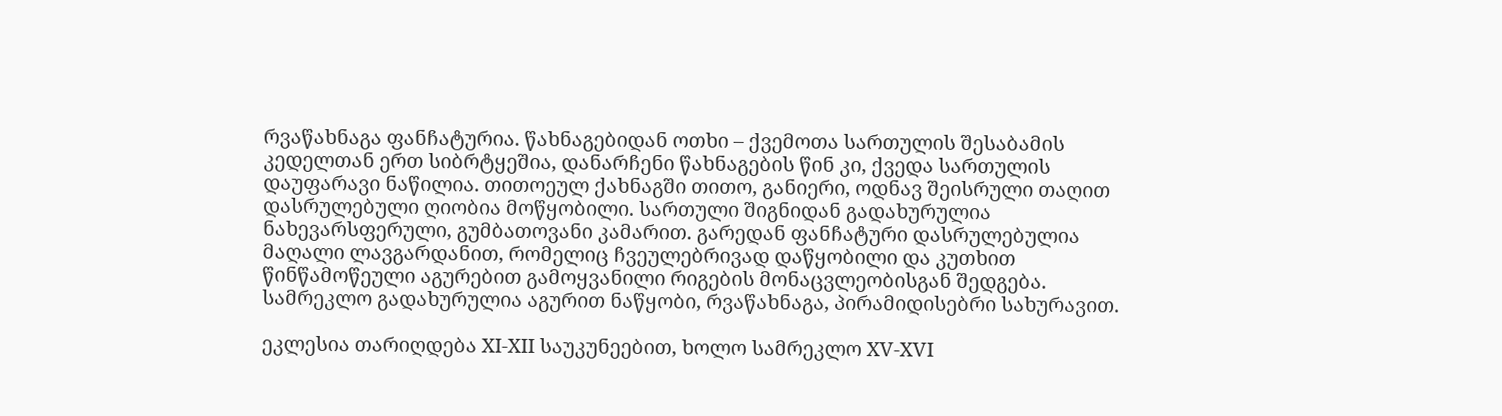რვაწახნაგა ფანჩატურია. წახნაგებიდან ოთხი – ქვემოთა სართულის შესაბამის კედელთან ერთ სიბრტყეშია, დანარჩენი წახნაგების წინ კი, ქვედა სართულის დაუფარავი ნაწილია. თითოეულ ქახნაგში თითო, განიერი, ოდნავ შეისრული თაღით დასრულებული ღიობია მოწყობილი. სართული შიგნიდან გადახურულია ნახევარსფერული, გუმბათოვანი კამარით. გარედან ფანჩატური დასრულებულია მაღალი ლავგარდანით, რომელიც ჩვეულებრივად დაწყობილი და კუთხით წინწამოწეული აგურებით გამოყვანილი რიგების მონაცვლეობისგან შედგება. სამრეკლო გადახურულია აგურით ნაწყობი, რვაწახნაგა, პირამიდისებრი სახურავით.

ეკლესია თარიღდება XI-XII საუკუნეებით, ხოლო სამრეკლო XV-XVI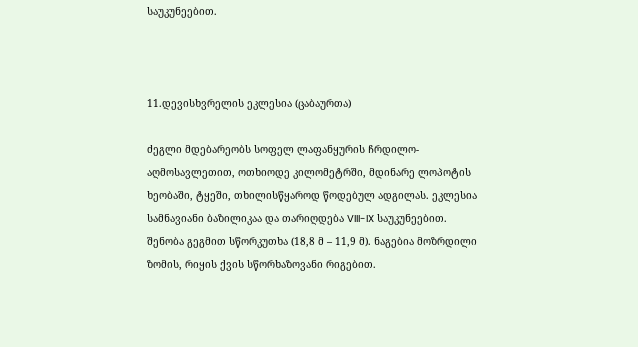საუკუნეებით.



11.დევისხვრელის ეკლესია (ცაბაურთა)

ძეგლი მდებარეობს სოფელ ლაფანყურის ჩრდილო-აღმოსავლეთით, ოთხიოდე კილომეტრში, მდინარე ლოპოტის ხეობაში, ტყეში, თხილისწყაროდ წოდებულ ადგილას. ეკლესია სამნავიანი ბაზილიკაა და თარიღდება VIII-IX საუკუნეებით. შენობა გეგმით სწორკუთხა (18,8 მ – 11,9 მ). ნაგებია მოზრდილი ზომის, რიყის ქვის სწორხაზოვანი რიგებით.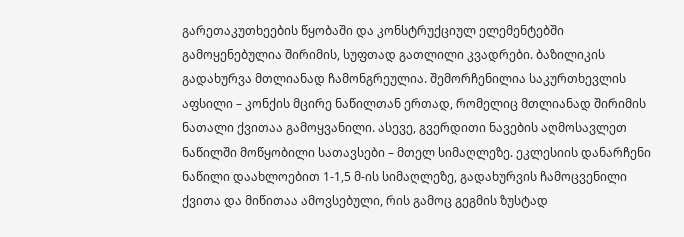გარეთაკუთხეების წყობაში და კონსტრუქციულ ელემენტებში გამოყენებულია შირიმის, სუფთად გათლილი კვადრები. ბაზილიკის გადახურვა მთლიანად ჩამონგრეულია. შემორჩენილია საკურთხევლის აფსილი – კონქის მცირე ნაწილთან ერთად, რომელიც მთლიანად შირიმის ნათალი ქვითაა გამოყვანილი. ასევე, გვერდითი ნავების აღმოსავლეთ ნაწილში მოწყობილი სათავსები – მთელ სიმაღლეზე. ეკლესიის დანარჩენი ნაწილი დაახლოებით 1-1,5 მ-ის სიმაღლეზე, გადახურვის ჩამოცვენილი ქვითა და მიწითაა ამოვსებული, რის გამოც გეგმის ზუსტად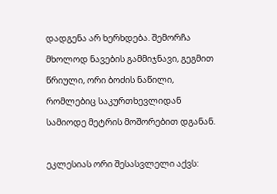დადგენა არ ხერხდება. შემორჩა მხოლოდ ნავების გამმიჯნავი, გეგმით წრიული, ორი ბოძის ნაწილი, რომლებიც საკურთხევლიდან სამიოდე მეტრის მოშორებით დგანან.

ეკლესიას ორი შესასვლელი აქვს: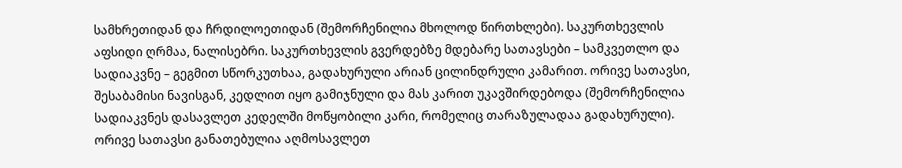სამხრეთიდან და ჩრდილოეთიდან (შემორჩენილია მხოლოდ წირთხლები). საკურთხევლის აფსიდი ღრმაა, ნალისებრი. საკურთხევლის გვერდებზე მდებარე სათავსები – სამკვეთლო და სადიაკვნე – გეგმით სწორკუთხაა, გადახურული არიან ცილინდრული კამარით. ორივე სათავსი, შესაბამისი ნავისგან, კედლით იყო გამიჯნული და მას კარით უკავშირდებოდა (შემორჩენილია სადიაკვნეს დასავლეთ კედელში მოწყობილი კარი, რომელიც თარაზულადაა გადახურული). ორივე სათავსი განათებულია აღმოსავლეთ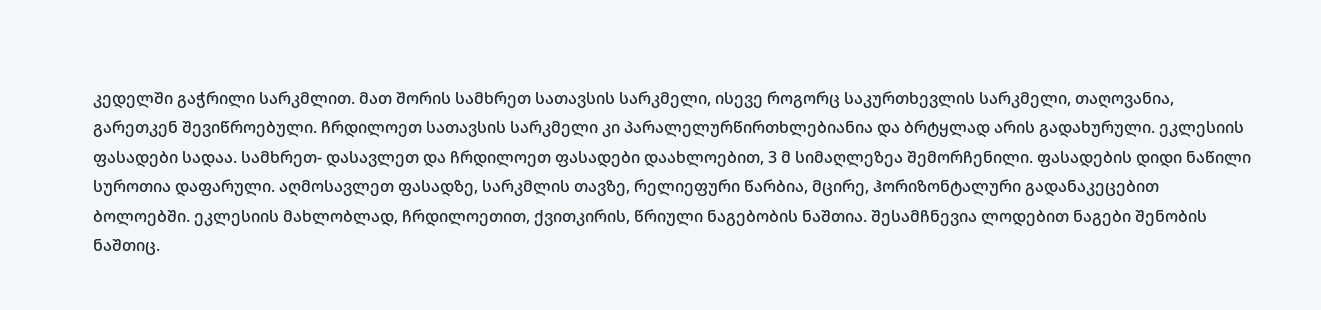კედელში გაჭრილი სარკმლით. მათ შორის სამხრეთ სათავსის სარკმელი, ისევე როგორც საკურთხევლის სარკმელი, თაღოვანია, გარეთკენ შევიწროებული. ჩრდილოეთ სათავსის სარკმელი კი პარალელურწირთხლებიანია და ბრტყლად არის გადახურული. ეკლესიის ფასადები სადაა. სამხრეთ- დასავლეთ და ჩრდილოეთ ფასადები დაახლოებით, 3 მ სიმაღლეზეა შემორჩენილი. ფასადების დიდი ნაწილი სუროთია დაფარული. აღმოსავლეთ ფასადზე, სარკმლის თავზე, რელიეფური წარბია, მცირე, ჰორიზონტალური გადანაკეცებით ბოლოებში. ეკლესიის მახლობლად, ჩრდილოეთით, ქვითკირის, წრიული ნაგებობის ნაშთია. შესამჩნევია ლოდებით ნაგები შენობის ნაშთიც.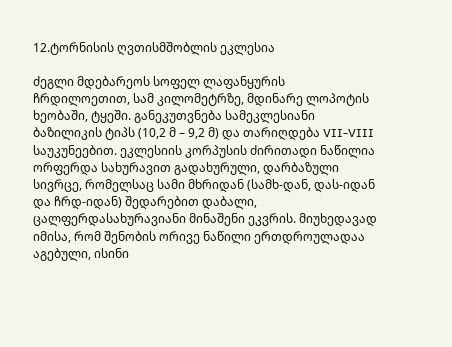12.ტორნისის ღვთისმშობლის ეკლესია

ძეგლი მდებარეოს სოფელ ლაფანყურის ჩრდილოეთით, სამ კილომეტრზე, მდინარე ლოპოტის ხეობაში, ტყეში. განეკუთვნება სამეკლესიანი ბაზილიკის ტიპს (10,2 მ – 9,2 მ) და თარიღდება VII-VIII საუკუნეებით. ეკლესიის კორპუსის ძირითადი ნაწილია ორფერდა სახურავით გადახურული, დარბაზული სივრცე, რომელსაც სამი მხრიდან (სამხ-დან, დას-იდან და ჩრდ-იდან) შედარებით დაბალი, ცალფერდასახურავიანი მინაშენი ეკვრის. მიუხედავად იმისა, რომ შენობის ორივე ნაწილი ერთდროულადაა აგებული, ისინი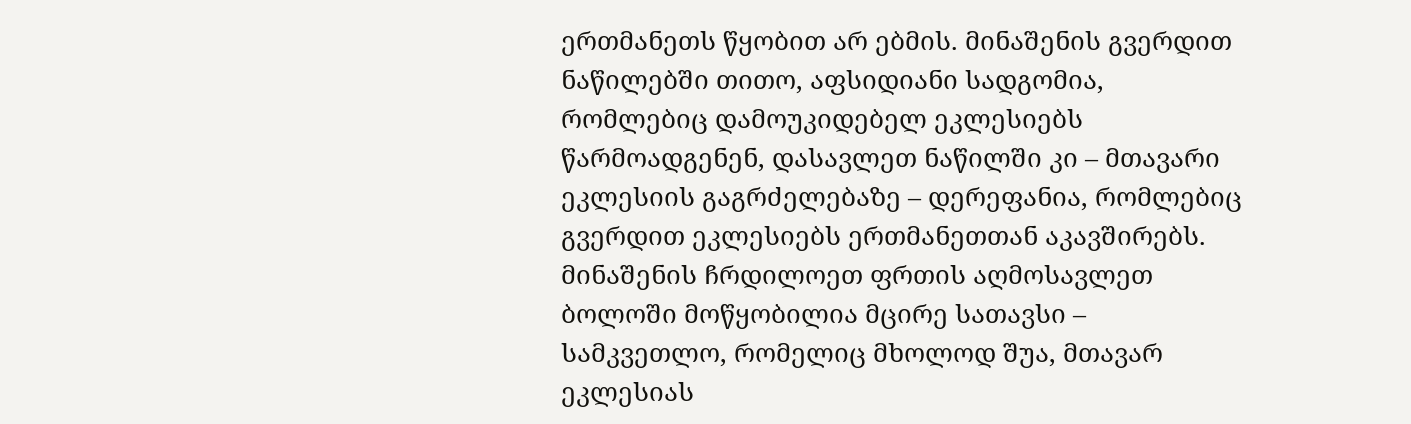ერთმანეთს წყობით არ ებმის. მინაშენის გვერდით ნაწილებში თითო, აფსიდიანი სადგომია, რომლებიც დამოუკიდებელ ეკლესიებს წარმოადგენენ, დასავლეთ ნაწილში კი – მთავარი ეკლესიის გაგრძელებაზე – დერეფანია, რომლებიც გვერდით ეკლესიებს ერთმანეთთან აკავშირებს. მინაშენის ჩრდილოეთ ფრთის აღმოსავლეთ ბოლოში მოწყობილია მცირე სათავსი – სამკვეთლო, რომელიც მხოლოდ შუა, მთავარ ეკლესიას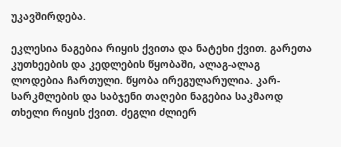უკავშირდება.

ეკლესია ნაგებია რიყის ქვითა და ნატეხი ქვით. გარეთა კუთხეების და კედლების წყობაში, ალაგ-ალაგ ლოდებია ჩართული. წყობა ირეგულარულია. კარ-სარკმლების და საბჯენი თაღები ნაგებია საკმაოდ თხელი რიყის ქვით. ძეგლი ძლიერ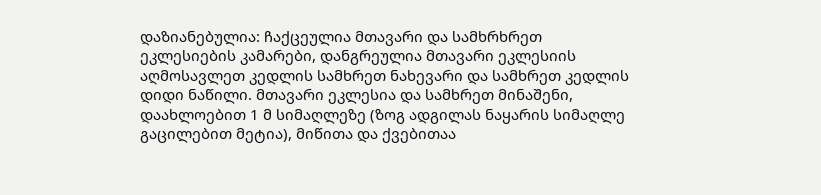დაზიანებულია: ჩაქცეულია მთავარი და სამხრხრეთ ეკლესიების კამარები, დანგრეულია მთავარი ეკლესიის აღმოსავლეთ კედლის სამხრეთ ნახევარი და სამხრეთ კედლის დიდი ნაწილი. მთავარი ეკლესია და სამხრეთ მინაშენი, დაახლოებით 1 მ სიმაღლეზე (ზოგ ადგილას ნაყარის სიმაღლე გაცილებით მეტია), მიწითა და ქვებითაა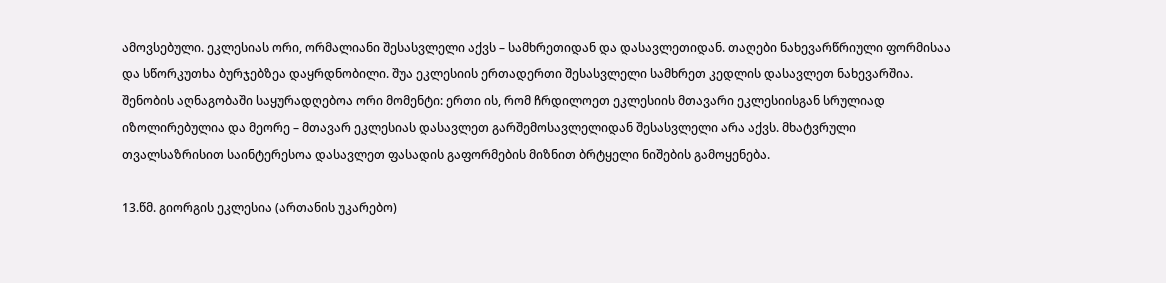ამოვსებული. ეკლესიას ორი, ორმალიანი შესასვლელი აქვს – სამხრეთიდან და დასავლეთიდან. თაღები ნახევარწრიული ფორმისაა და სწორკუთხა ბურჯებზეა დაყრდნობილი. შუა ეკლესიის ერთადერთი შესასვლელი სამხრეთ კედლის დასავლეთ ნახევარშია.  შენობის აღნაგობაში საყურადღებოა ორი მომენტი: ერთი ის, რომ ჩრდილოეთ ეკლესიის მთავარი ეკლესიისგან სრულიად იზოლირებულია და მეორე – მთავარ ეკლესიას დასავლეთ გარშემოსავლელიდან შესასვლელი არა აქვს. მხატვრული თვალსაზრისით საინტერესოა დასავლეთ ფასადის გაფორმების მიზნით ბრტყელი ნიშების გამოყენება.

13.წმ. გიორგის ეკლესია (ართანის უკარებო)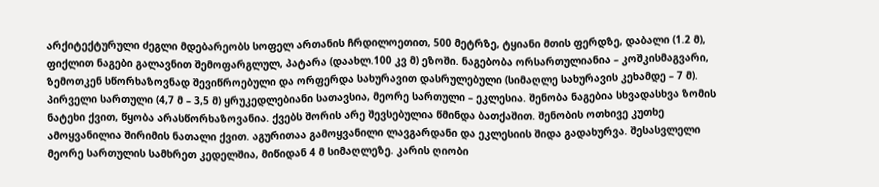არქიტექტურული ძეგლი მდებარეობს სოფელ ართანის ჩრდილოეთით, 500 მეტრზე, ტყიანი მთის ფერდზე, დაბალი (1.2 მ), ფიქლით ნაგები გალავნით შემოფარგლულ, პატარა (დაახლ.100 კვ მ) ეზოში. ნაგებობა ორსართულიანია – კოშკისმაგვარი, ზემოთკენ სწორხაზოვნად შევიწროებული და ორფერდა სახურავით დასრულებული (სიმაღლე სახურავის კეხამდე – 7 მ). პირველი სართული (4,7 მ – 3,5 მ) ყრუკედლებიანი სათავსია, მეორე სართული – ეკლესია. შენობა ნაგებია სხვადასხვა ზომის ნატეხი ქვით, წყობა არასწორხაზოვანია. ქვებს შორის არე შევსებულია წმინდა ბათქაშით. შენობის ოთხივე კუთხე ამოყვანილია შირიმის ნათალი ქვით. აგურითაა გამოყვანილი ლავგარდანი და ეკლესიის შიდა გადახურვა. შესასვლელი მეორე სართულის სამხრეთ კედელშია, მიწიდან 4 მ სიმაღლეზე. კარის ღიობი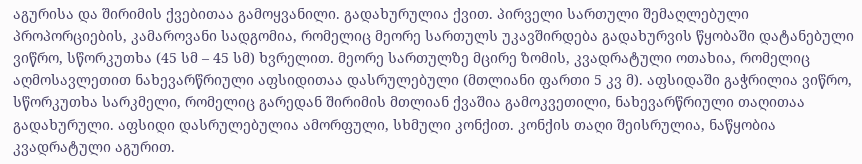აგურისა და შირიმის ქვებითაა გამოყვანილი. გადახურულია ქვით. პირველი სართული შემაღლებული პროპორციების, კამაროვანი სადგომია, რომელიც მეორე სართულს უკავშირდება გადახურვის წყობაში დატანებული ვიწრო, სწორკუთხა (45 სმ – 45 სმ) ხვრელით. მეორე სართულზე მცირე ზომის, კვადრატული ოთახია, რომელიც აღმოსავლეთით ნახევარწრიული აფსიდითაა დასრულებული (მთლიანი ფართი 5 კვ მ). აფსიდაში გაჭრილია ვიწრო, სწორკუთხა სარკმელი, რომელიც გარედან შირიმის მთლიან ქვაშია გამოკვეთილი, ნახევარწრიული თაღითაა გადახურული. აფსიდი დასრულებულია ამორფული, სხმული კონქით. კონქის თაღი შეისრულია, ნაწყობია კვადრატული აგურით.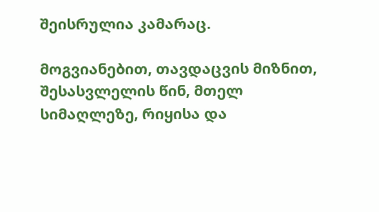შეისრულია კამარაც.

მოგვიანებით, თავდაცვის მიზნით, შესასვლელის წინ, მთელ სიმაღლეზე, რიყისა და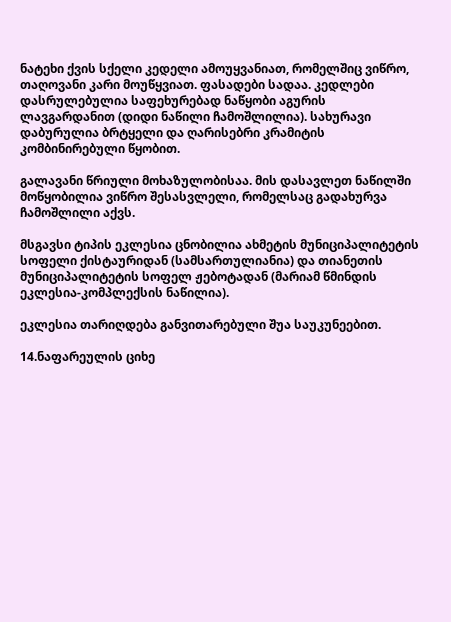ნატეხი ქვის სქელი კედელი ამოუყვანიათ, რომელშიც ვიწრო, თაღოვანი კარი მოუწყვიათ. ფასადები სადაა. კედლები დასრულებულია საფეხურებად ნაწყობი აგურის ლავგარდანით (დიდი ნაწილი ჩამოშლილია). სახურავი დაბურულია ბრტყელი და ღარისებრი კრამიტის კომბინირებული წყობით.

გალავანი წრიული მოხაზულობისაა. მის დასავლეთ ნაწილში მოწყობილია ვიწრო შესასვლელი, რომელსაც გადახურვა ჩამოშლილი აქვს.

მსგავსი ტიპის ეკლესია ცნობილია ახმეტის მუნიციპალიტეტის სოფელი ქისტაურიდან (სამსართულიანია) და თიანეთის მუნიციპალიტეტის სოფელ ჟებოტადან (მარიამ წმინდის ეკლესია-კომპლექსის ნაწილია).

ეკლესია თარიღდება განვითარებული შუა საუკუნეებით.

14.ნაფარეულის ციხე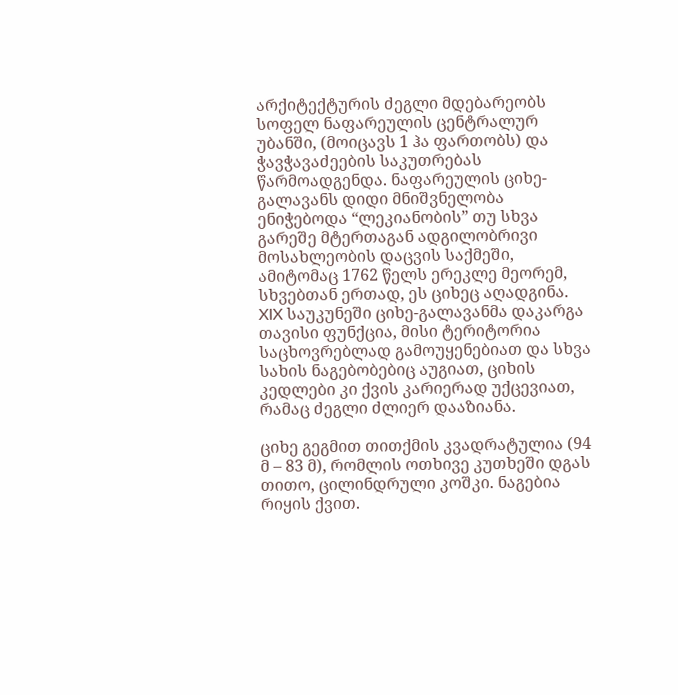არქიტექტურის ძეგლი მდებარეობს სოფელ ნაფარეულის ცენტრალურ უბანში, (მოიცავს 1 ჰა ფართობს) და ჭავჭავაძეების საკუთრებას წარმოადგენდა. ნაფარეულის ციხე-გალავანს დიდი მნიშვნელობა ენიჭებოდა “ლეკიანობის” თუ სხვა გარეშე მტერთაგან ადგილობრივი მოსახლეობის დაცვის საქმეში, ამიტომაც 1762 წელს ერეკლე მეორემ, სხვებთან ერთად, ეს ციხეც აღადგინა. XIX საუკუნეში ციხე-გალავანმა დაკარგა თავისი ფუნქცია, მისი ტერიტორია საცხოვრებლად გამოუყენებიათ და სხვა სახის ნაგებობებიც აუგიათ, ციხის კედლები კი ქვის კარიერად უქცევიათ, რამაც ძეგლი ძლიერ დააზიანა.

ციხე გეგმით თითქმის კვადრატულია (94 მ – 83 მ), რომლის ოთხივე კუთხეში დგას თითო, ცილინდრული კოშკი. ნაგებია რიყის ქვით.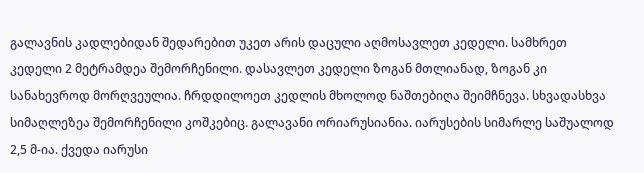გალავნის კადლებიდან შედარებით უკეთ არის დაცული აღმოსავლეთ კედელი. სამხრეთ კედელი 2 მეტრამდეა შემორჩენილი. დასავლეთ კედელი ზოგან მთლიანად, ზოგან კი სანახევროდ მორღვეულია. ჩრდდილოეთ კედლის მხოლოდ ნაშთებიღა შეიმჩნევა. სხვადასხვა სიმაღლეზეა შემორჩენილი კოშკებიც. გალავანი ორიარუსიანია. იარუსების სიმარლე საშუალოდ 2,5 მ-ია. ქვედა იარუსი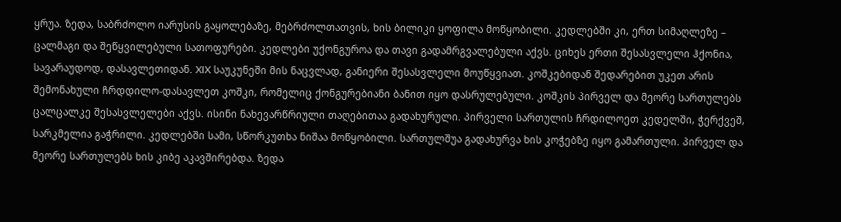ყრუა. ზედა, საბრძოლო იარუსის გაყოლებაზე, მებრძოლთათვის, ხის ბილიკი ყოფილა მოწყობილი. კედლებში კი, ერთ სიმაღლეზე – ცალმაგი და შეწყვილებული სათოფურები. კედლები უქონგუროა და თავი გადამრგვალებული აქვს. ციხეს ერთი შესასვლელი ჰქონია, სავარაუდოდ, დასავლეთიდან. XIX საუკუნეში მის ნაცვლად, განიერი შესასვლელი მოუწყვიათ. კოშკებიდან შედარებით უკეთ არის შემონახული ჩრდდილო-დასავლეთ კოშკი, რომელიც ქონგურებიანი ბანით იყო დასრულებული. კოშკის პირველ და მეორე სართულებს ცალცალკე შესასვლელები აქვს. ისინი ნახევარწრიული თაღებითაა გადახურული. პირველი სართულის ჩრდილოეთ კედელში, ჭერქვეშ, სარკმელია გაჭრილი. კედლებში სამი, სწორკუთხა ნიშაა მოწყობილი. სართულშუა გადახურვა ხის კოჭებზე იყო გამართული. პირველ და მეორე სართულებს ხის კიბე აკავშირებდა. ზედა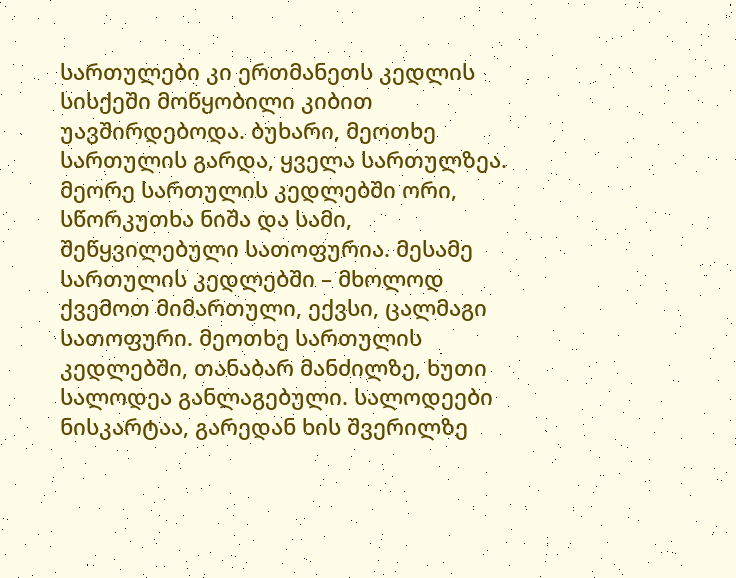სართულები კი ერთმანეთს კედლის სისქეში მოწყობილი კიბით უავშირდებოდა. ბუხარი, მეოთხე სართულის გარდა, ყველა სართულზეა. მეორე სართულის კედლებში ორი, სწორკუთხა ნიშა და სამი, შეწყვილებული სათოფურია. მესამე სართულის კედლებში – მხოლოდ ქვემოთ მიმართული, ექვსი, ცალმაგი სათოფური. მეოთხე სართულის კედლებში, თანაბარ მანძილზე, ხუთი სალოდეა განლაგებული. სალოდეები ნისკარტაა, გარედან ხის შვერილზე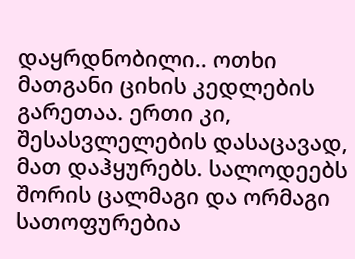დაყრდნობილი.. ოთხი მათგანი ციხის კედლების გარეთაა. ერთი კი, შესასვლელების დასაცავად, მათ დაჰყურებს. სალოდეებს შორის ცალმაგი და ორმაგი სათოფურებია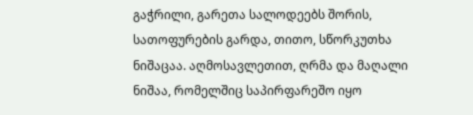გაჭრილი, გარეთა სალოდეებს შორის, სათოფურების გარდა, თითო, სწორკუთხა ნიშაცაა. აღმოსავლეთით, ღრმა და მაღალი ნიშაა, რომელშიც საპირფარეშო იყო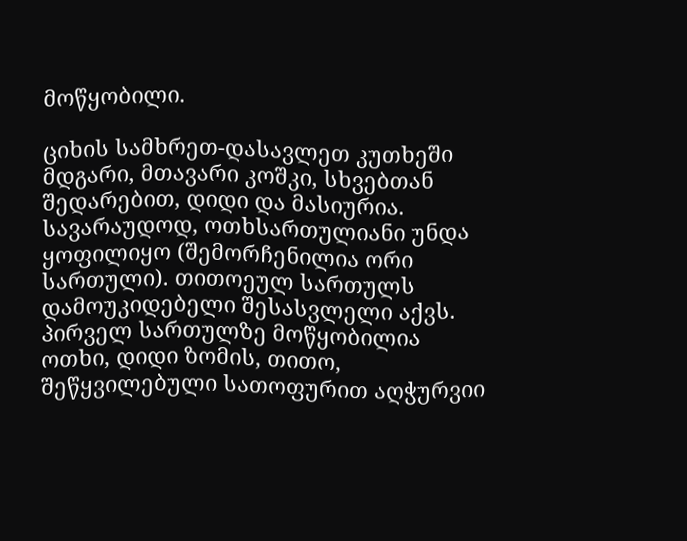მოწყობილი.

ციხის სამხრეთ-დასავლეთ კუთხეში მდგარი, მთავარი კოშკი, სხვებთან შედარებით, დიდი და მასიურია. სავარაუდოდ, ოთხსართულიანი უნდა ყოფილიყო (შემორჩენილია ორი სართული). თითოეულ სართულს დამოუკიდებელი შესასვლელი აქვს. პირველ სართულზე მოწყობილია ოთხი, დიდი ზომის, თითო, შეწყვილებული სათოფურით აღჭურვიი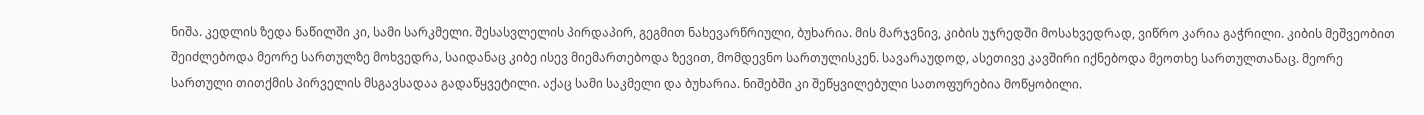ნიშა. კედლის ზედა ნაწილში კი, სამი სარკმელი. შესასვლელის პირდაპირ, გეგმით ნახევარწრიული, ბუხარია. მის მარჯვნივ, კიბის უჯრედში მოსახვედრად, ვიწრო კარია გაჭრილი. კიბის მეშვეობით შეიძლებოდა მეორე სართულზე მოხვედრა, საიდანაც კიბე ისევ მიემართებოდა ზევით, მომდევნო სართულისკენ. სავარაუდოდ, ასეთივე კავშირი იქნებოდა მეოთხე სართულთანაც. მეორე სართული თითქმის პირველის მსგავსადაა გადაწყვეტილი. აქაც სამი საკმელი და ბუხარია. ნიშებში კი შეწყვილებული სათოფურებია მოწყობილი.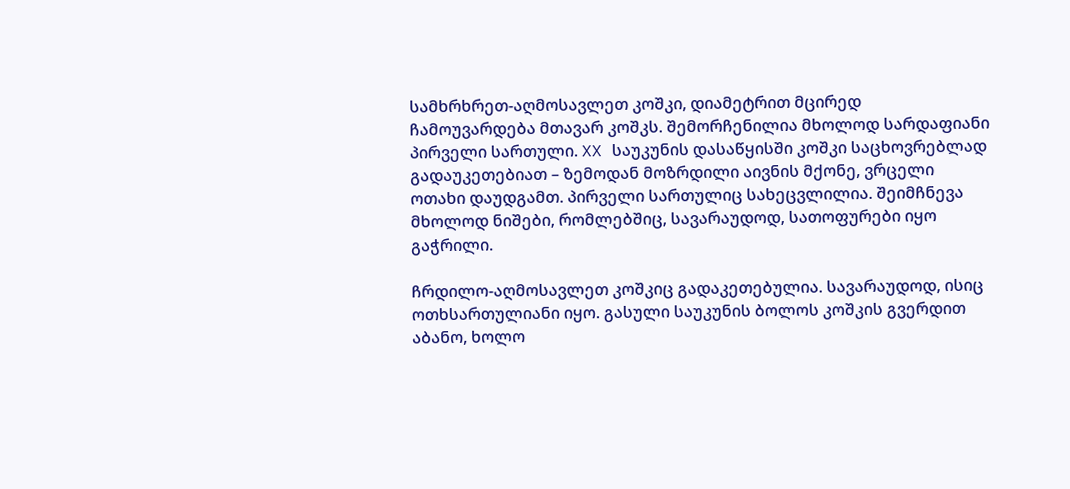სამხრხრეთ-აღმოსავლეთ კოშკი, დიამეტრით მცირედ ჩამოუვარდება მთავარ კოშკს. შემორჩენილია მხოლოდ სარდაფიანი პირველი სართული. XX საუკუნის დასაწყისში კოშკი საცხოვრებლად გადაუკეთებიათ – ზემოდან მოზრდილი აივნის მქონე, ვრცელი ოთახი დაუდგამთ. პირველი სართულიც სახეცვლილია. შეიმჩნევა მხოლოდ ნიშები, რომლებშიც, სავარაუდოდ, სათოფურები იყო გაჭრილი.

ჩრდილო-აღმოსავლეთ კოშკიც გადაკეთებულია. სავარაუდოდ, ისიც ოთხსართულიანი იყო. გასული საუკუნის ბოლოს კოშკის გვერდით აბანო, ხოლო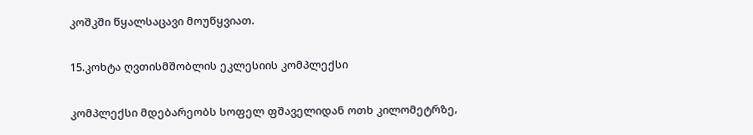კოშკში წყალსაცავი მოუწყვიათ.

15.კოხტა ღვთისმშობლის ეკლესიის კომპლექსი

კომპლექსი მდებარეობს სოფელ ფშაველიდან ოთხ კილომეტრზე,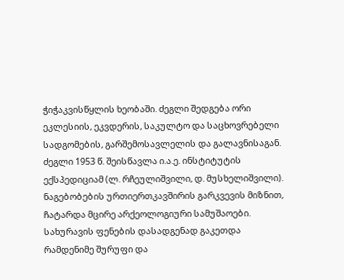ჭიჭაკვისწყლის ხეობაში. ძეგლი შედგება ორი ეკლესიის, ეკვდერის, საკულტო და საცხოვრებელი სადგომების, გარშემოსავლელის და გალავნისაგან. ძეგლი 1953 წ. შეისწავლა ი.ა.ე. ინსტიტუტის ექსპედიციამ (ლ. რჩეულიშვილი, დ. მუსხელიშვილი). ნაგებობების ურთიერთკავშირის გარკვევის მიზნით, ჩატარდა მცირე არქეოლოგიური სამუშაოები. სახურავის ფენების დასადგენად გაკეთდა რამდენიმე შურუფი და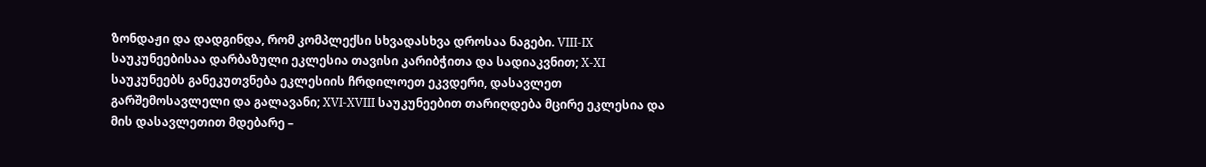ზონდაჟი და დადგინდა, რომ კომპლექსი სხვადასხვა დროსაა ნაგები. VIII-IX საუკუნეებისაა დარბაზული ეკლესია თავისი კარიბჭითა და სადიაკვნით; X-XI საუკუნეებს განეკუთვნება ეკლესიის ჩრდილოეთ ეკვდერი, დასავლეთ გარშემოსავლელი და გალავანი; XVI-XVIII საუკუნეებით თარიღდება მცირე ეკლესია და მის დასავლეთით მდებარე –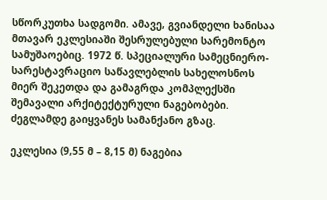სწორკუთხა სადგომი. ამავე, გვიანდელი ხანისაა მთავარ ეკლესიაში შესრულებული სარემონტო სამუშაოებიც. 1972 წ. სპეციალური სამეცნიერო-სარესტავრაციო საწავლებლის სახელოსნოს მიერ შეკეთდა და გამაგრდა კომპლექსში შემავალი არქიტექტურული ნაგებობები. ძეგლამდე გაიყვანეს სამანქანო გზაც.

ეკლესია (9,55 მ – 8,15 მ) ნაგებია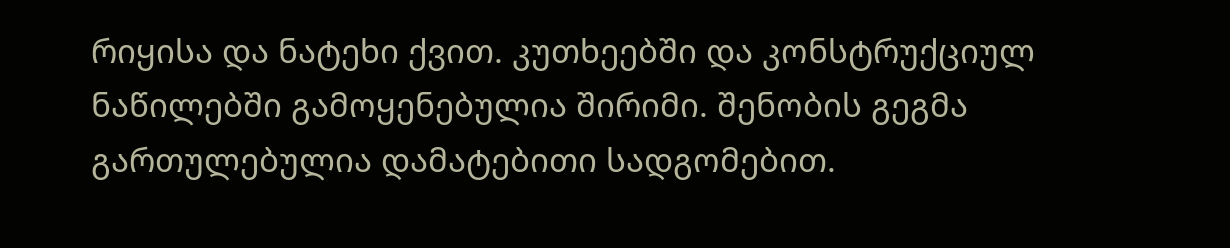რიყისა და ნატეხი ქვით. კუთხეებში და კონსტრუქციულ ნაწილებში გამოყენებულია შირიმი. შენობის გეგმა გართულებულია დამატებითი სადგომებით.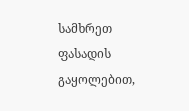სამხრეთ ფასადის გაყოლებით,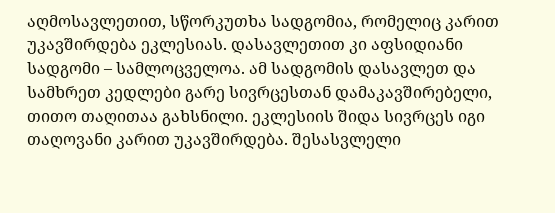აღმოსავლეთით, სწორკუთხა სადგომია, რომელიც კარით უკავშირდება ეკლესიას. დასავლეთით კი აფსიდიანი სადგომი – სამლოცველოა. ამ სადგომის დასავლეთ და სამხრეთ კედლები გარე სივრცესთან დამაკავშირებელი, თითო თაღითაა გახსნილი. ეკლესიის შიდა სივრცეს იგი თაღოვანი კარით უკავშირდება. შესასვლელი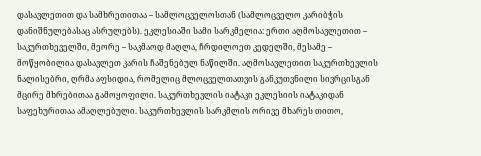დასავლეთით და სამხრეთითაა – სამლოცველოსთან (სამლოცველო კარიბჭის დანიშნულებასაც ასრულებს). ეკლესიაში სამი სარკმელია: ერთი აღმოსავლეთით – საკურთხეველში, მეორე – საკმაოდ მაღლა, ჩრდილოეთ კედელში, მესამე – მოწყობილია დასავლეთ კარის ჩაშენებულ ნაწილში. აღმოსავლეთით საკურთხევლის ნალისებრი, ღრმა აფსიდია, რომელიც მლოცველთათვის განკუთვნილი სივრცისგან მცირე მხრებითაა გამოყოფილი. საკურთხევლის იატაკი ეკლესიის იატაკიდან საფეხურითაა ამაღლებული. საკურთხევლის სარკმლის ორივე მხარეს თითო,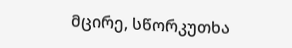მცირე, სწორკუთხა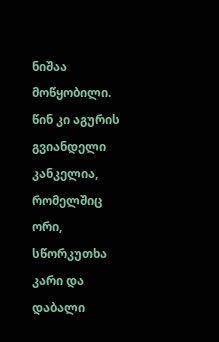ნიშაა მოწყობილი. წინ კი აგურის გვიანდელი კანკელია, რომელშიც ორი, სწორკუთხა კარი და დაბალი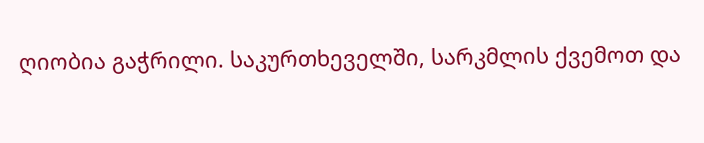ღიობია გაჭრილი. საკურთხეველში, სარკმლის ქვემოთ და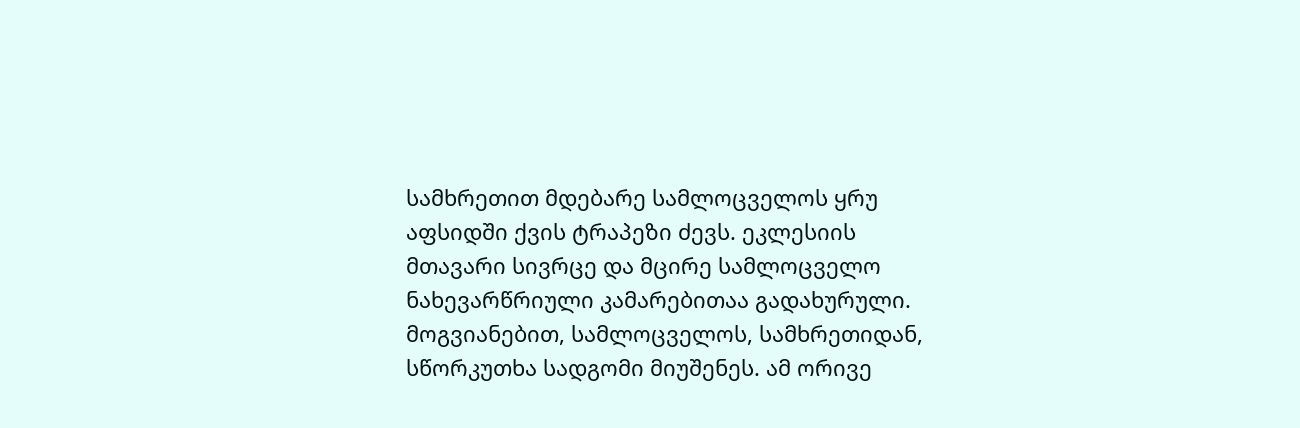სამხრეთით მდებარე სამლოცველოს ყრუ აფსიდში ქვის ტრაპეზი ძევს. ეკლესიის მთავარი სივრცე და მცირე სამლოცველო ნახევარწრიული კამარებითაა გადახურული. მოგვიანებით, სამლოცველოს, სამხრეთიდან, სწორკუთხა სადგომი მიუშენეს. ამ ორივე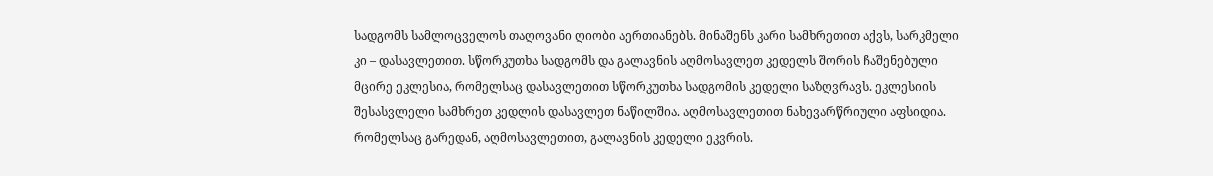სადგომს სამლოცველოს თაღოვანი ღიობი აერთიანებს. მინაშენს კარი სამხრეთით აქვს, სარკმელი კი – დასავლეთით. სწორკუთხა სადგომს და გალავნის აღმოსავლეთ კედელს შორის ჩაშენებული მცირე ეკლესია, რომელსაც დასავლეთით სწორკუთხა სადგომის კედელი საზღვრავს. ეკლესიის შესასვლელი სამხრეთ კედლის დასავლეთ ნაწილშია. აღმოსავლეთით ნახევარწრიული აფსიდია. რომელსაც გარედან, აღმოსავლეთით, გალავნის კედელი ეკვრის.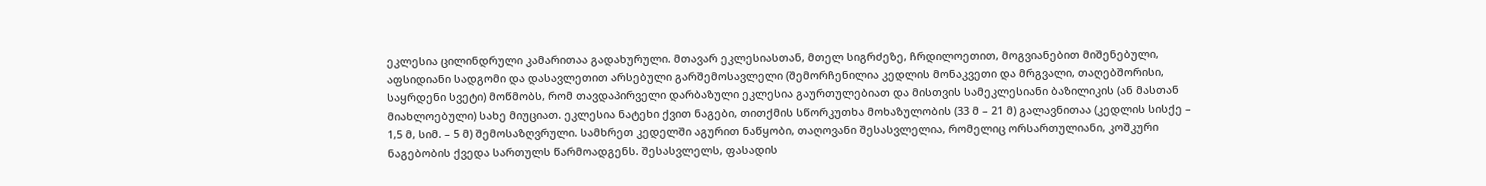ეკლესია ცილინდრული კამარითაა გადახურული. მთავარ ეკლესიასთან, მთელ სიგრძეზე, ჩრდილოეთით, მოგვიანებით მიშენებული, აფსიდიანი სადგომი და დასავლეთით არსებული გარშემოსავლელი (შემორჩენილია კედლის მონაკვეთი და მრგვალი, თაღებშორისი, საყრდენი სვეტი) მოწმობს, რომ თავდაპირველი დარბაზული ეკლესია გაურთულებიათ და მისთვის სამეკლესიანი ბაზილიკის (ან მასთან მიახლოებული) სახე მიუციათ. ეკლესია ნატეხი ქვით ნაგები, თითქმის სწორკუთხა მოხაზულობის (33 მ – 21 მ) გალავნითაა (კედლის სისქე – 1,5 მ, სიმ. – 5 მ) შემოსაზღვრული. სამხრეთ კედელში აგურით ნაწყობი, თაღოვანი შესასვლელია, რომელიც ორსართულიანი, კოშკური ნაგებობის ქვედა სართულს წარმოადგენს. შესასვლელს, ფასადის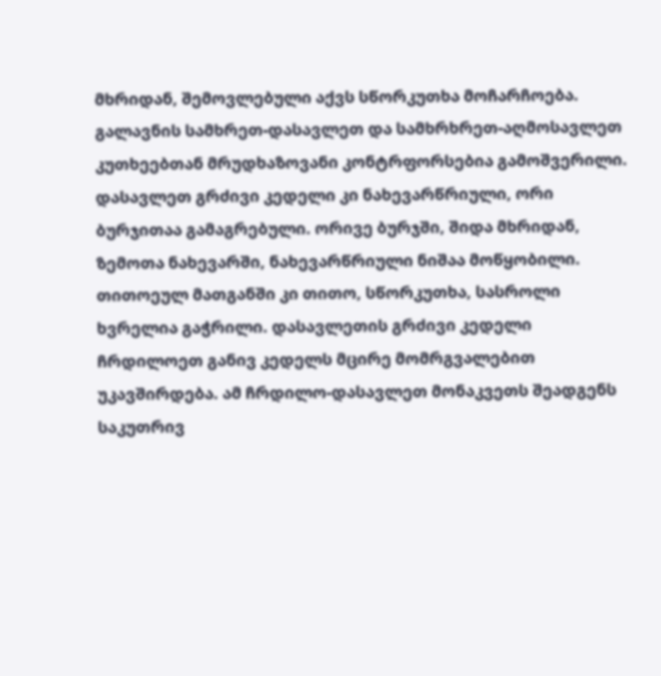მხრიდან, შემოვლებული აქვს სწორკუთხა მოჩარჩოება. გალავნის სამხრეთ-დასავლეთ და სამხრხრეთ-აღმოსავლეთ კუთხეებთან მრუდხაზოვანი კონტრფორსებია გამოშვერილი. დასავლეთ გრძივი კედელი კი ნახევარწრიული, ორი ბურჯითაა გამაგრებული. ორივე ბურჯში, შიდა მხრიდან, ზემოთა ნახევარში, ნახევარწრიული ნიშაა მოწყობილი. თითოეულ მათგანში კი თითო, სწორკუთხა, სასროლი ხვრელია გაჭრილი. დასავლეთის გრძივი კედელი ჩრდილოეთ განივ კედელს მცირე მომრგვალებით უკავშირდება. ამ ჩრდილო-დასავლეთ მონაკვეთს შეადგენს საკუთრივ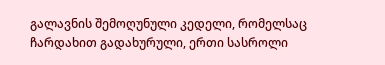გალავნის შემოღუნული კედელი, რომელსაც ჩარდახით გადახურული, ერთი სასროლი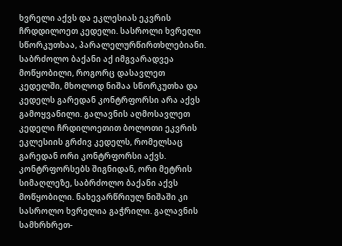ხვრელი აქვს და ეკლესიას ეკვრის ჩრდდილოეთ კედელი. სასროლი ხვრელი სწორკუთხაა, პარალელურწირთხლებიანი. საბრძოლო ბაქანი აქ იმგვარადვეა მოწყობილი, როგორც დასავლეთ კედელში, მხოლოდ ნიშაა სწორკუთხა და კედელს გარედან კონტრფორსი არა აქვს გამოყვანილი. გალავნის აღმოსავლეთ კედელი ჩრდილოეთით ბოლოთი ეკვრის ეკლესიის გრძივ კედელს, რომელსაც გარედან ორი კონტრფორსი აქვს. კონტრფორსებს შიგნიდან, ორი მეტრის სიმაღლეზე, საბრძოლო ბაქანი აქვს მოწყობილი. ნახევარწრიულ ნიშაში კი სასროლო ხვრელია გაჭრილი. გალავნის სამხრხრეთ-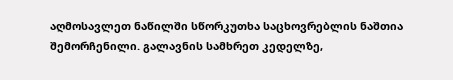აღმოსავლეთ ნაწილში სწორკუთხა საცხოვრებლის ნაშთია შემორჩენილი. გალავნის სამხრეთ კედელზე,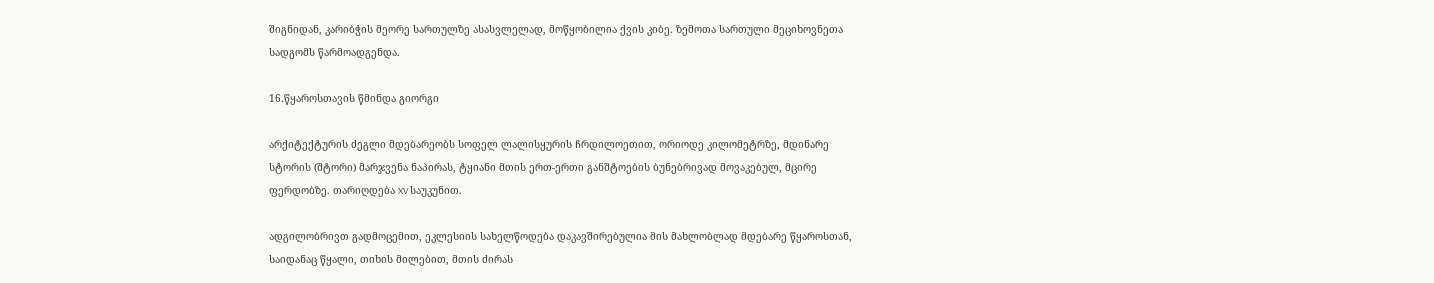შიგნიდან, კარიბჭის მეორე სართულზე ასასვლელად, მოწყობილია ქვის კიბე. ზემოთა სართული მეციხოვნეთა სადგომს წარმოადგენდა.

16.წყაროსთავის წმინდა გიორგი

არქიტექტურის ძეგლი მდებარეობს სოფელ ლალისყურის ჩრდილოეთით, ორიოდე კილომეტრზე, მდინარე სტორის (შტორი) მარჯვენა ნაპირას, ტყიანი მთის ერთ-ერთი განშტოების ბუნებრივად მოვაკებულ, მცირე ფერდობზე. თარიღდება XV საუკუნით.

ადგილობრივთ გადმოცემით, ეკლესიის სახელწოდება დაკავშირებულია მის მახლობლად მდებარე წყაროსთან, საიდანაც წყალი, თიხის მილებით, მთის ძირას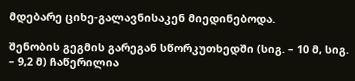მდებარე ციხე-გალავნისაკენ მიედინებოდა.

შენობის გეგმის გარეგან სწორკუთხედში (სიგ. – 10 მ, სიგ. – 9,2 მ) ჩაწერილია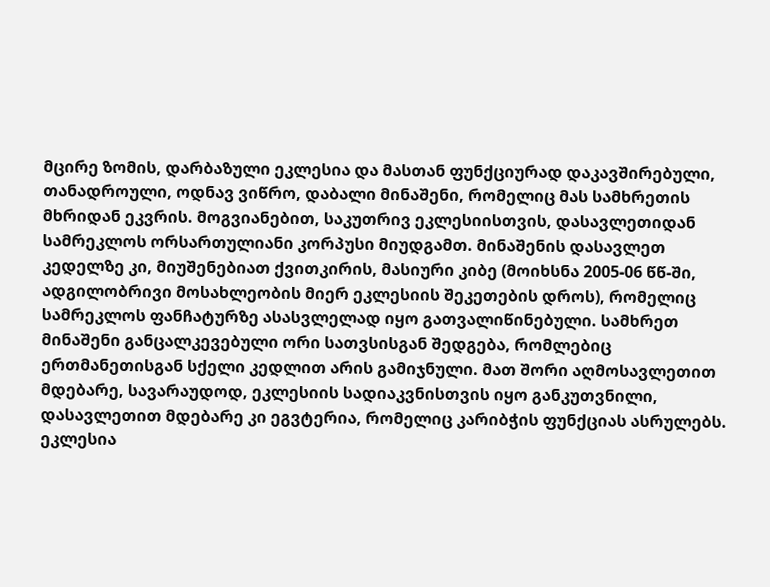მცირე ზომის, დარბაზული ეკლესია და მასთან ფუნქციურად დაკავშირებული, თანადროული, ოდნავ ვიწრო, დაბალი მინაშენი, რომელიც მას სამხრეთის მხრიდან ეკვრის. მოგვიანებით, საკუთრივ ეკლესიისთვის, დასავლეთიდან სამრეკლოს ორსართულიანი კორპუსი მიუდგამთ. მინაშენის დასავლეთ კედელზე კი, მიუშენებიათ ქვითკირის, მასიური კიბე (მოიხსნა 2005-06 წწ-ში, ადგილობრივი მოსახლეობის მიერ ეკლესიის შეკეთების დროს), რომელიც სამრეკლოს ფანჩატურზე ასასვლელად იყო გათვალიწინებული. სამხრეთ მინაშენი განცალკევებული ორი სათვსისგან შედგება, რომლებიც ერთმანეთისგან სქელი კედლით არის გამიჯნული. მათ შორი აღმოსავლეთით მდებარე, სავარაუდოდ, ეკლესიის სადიაკვნისთვის იყო განკუთვნილი, დასავლეთით მდებარე კი ეგვტერია, რომელიც კარიბჭის ფუნქციას ასრულებს. ეკლესია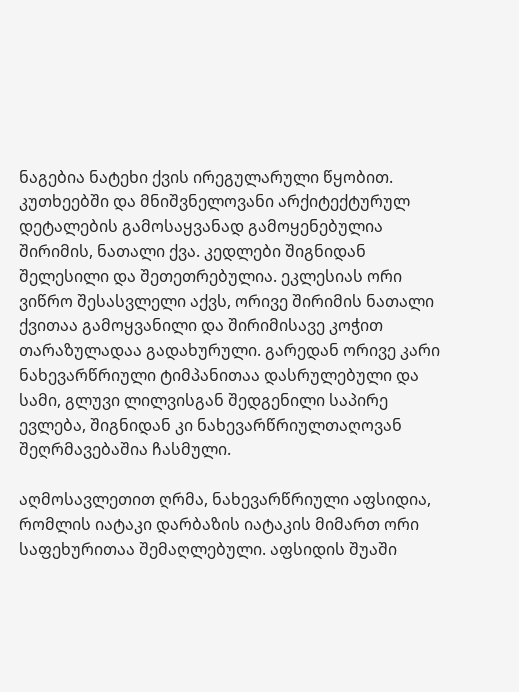ნაგებია ნატეხი ქვის ირეგულარული წყობით. კუთხეებში და მნიშვნელოვანი არქიტექტურულ დეტალების გამოსაყვანად გამოყენებულია შირიმის, ნათალი ქვა. კედლები შიგნიდან შელესილი და შეთეთრებულია. ეკლესიას ორი  ვიწრო შესასვლელი აქვს, ორივე შირიმის ნათალი ქვითაა გამოყვანილი და შირიმისავე კოჭით თარაზულადაა გადახურული. გარედან ორივე კარი ნახევარწრიული ტიმპანითაა დასრულებული და სამი, გლუვი ლილვისგან შედგენილი საპირე ევლება, შიგნიდან კი ნახევარწრიულთაღოვან შეღრმავებაშია ჩასმული.

აღმოსავლეთით ღრმა, ნახევარწრიული აფსიდია, რომლის იატაკი დარბაზის იატაკის მიმართ ორი საფეხურითაა შემაღლებული. აფსიდის შუაში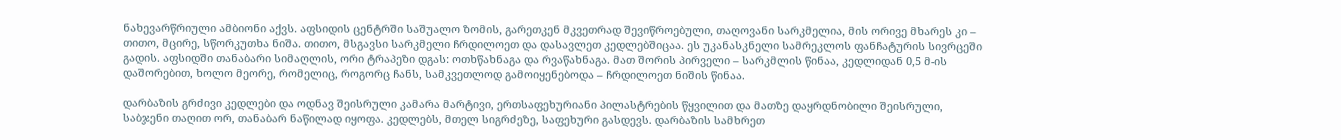ნახევარწრიული ამბიონი აქვს. აფსიდის ცენტრში საშუალო ზომის, გარეთკენ მკვეთრად შევიწროებული, თაღოვანი სარკმელია, მის ორივე მხარეს კი – თითო, მცირე, სწორკუთხა ნიშა. თითო, მსგავსი სარკმელი ჩრდილოეთ და დასავლეთ კედლებშიცაა. ეს უკანასკნელი სამრეკლოს ფანჩატურის სივრცეში გადის. აფსიდში თანაბარი სიმაღლის, ორი ტრაპეზი დგას: ოთხწახნაგა და რვაწახნაგა. მათ შორის პირველი – სარკმლის წინაა, კედლიდან 0,5 მ-ის დაშორებით, ხოლო მეორე, რომელიც, როგორც ჩანს, სამკვეთლოდ გამოიყენებოდა – ჩრდილოეთ ნიშის წინაა.

დარბაზის გრძივი კედლები და ოდნავ შეისრული კამარა მარტივი, ერთსაფეხურიანი პილასტრების წყვილით და მათზე დაყრდნობილი შეისრული, საბჯენი თაღით ორ, თანაბარ ნაწილად იყოფა. კედლებს, მთელ სიგრძეზე, საფეხური გასდევს. დარბაზის სამხრეთ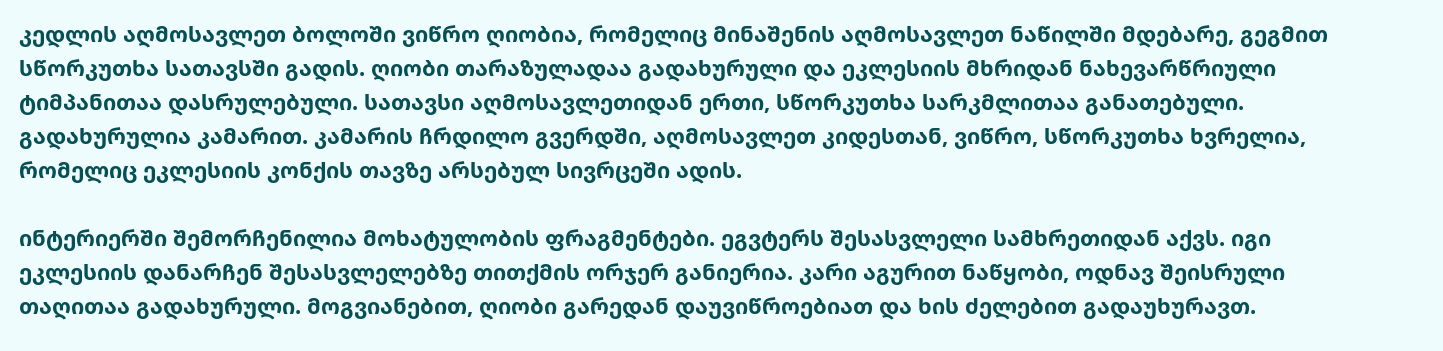კედლის აღმოსავლეთ ბოლოში ვიწრო ღიობია, რომელიც მინაშენის აღმოსავლეთ ნაწილში მდებარე, გეგმით სწორკუთხა სათავსში გადის. ღიობი თარაზულადაა გადახურული და ეკლესიის მხრიდან ნახევარწრიული ტიმპანითაა დასრულებული. სათავსი აღმოსავლეთიდან ერთი, სწორკუთხა სარკმლითაა განათებული. გადახურულია კამარით. კამარის ჩრდილო გვერდში, აღმოსავლეთ კიდესთან, ვიწრო, სწორკუთხა ხვრელია, რომელიც ეკლესიის კონქის თავზე არსებულ სივრცეში ადის.

ინტერიერში შემორჩენილია მოხატულობის ფრაგმენტები. ეგვტერს შესასვლელი სამხრეთიდან აქვს. იგი ეკლესიის დანარჩენ შესასვლელებზე თითქმის ორჯერ განიერია. კარი აგურით ნაწყობი, ოდნავ შეისრული თაღითაა გადახურული. მოგვიანებით, ღიობი გარედან დაუვიწროებიათ და ხის ძელებით გადაუხურავთ.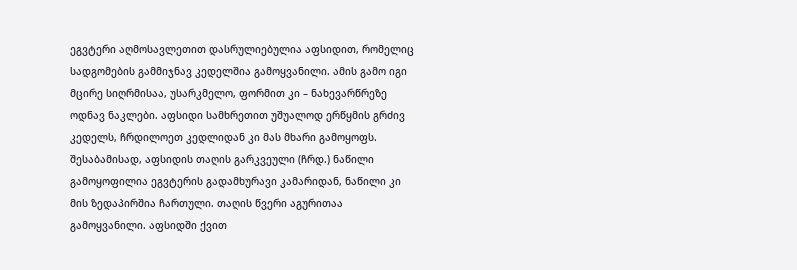ეგვტერი აღმოსავლეთით დასრულიებულია აფსიდით, რომელიც სადგომების გამმიჯნავ კედელშია გამოყვანილი. ამის გამო იგი მცირე სიღრმისაა, უსარკმელო, ფორმით კი – ნახევარწრეზე ოდნავ ნაკლები. აფსიდი სამხრეთით უშუალოდ ერწყმის გრძივ კედელს, ჩრდილოეთ კედლიდან კი მას მხარი გამოყოფს. შესაბამისად, აფსიდის თაღის გარკვეული (ჩრდ.) ნაწილი გამოყოფილია ეგვტერის გადამხურავი კამარიდან, ნაწილი კი მის ზედაპირშია ჩართული. თაღის წვერი აგურითაა გამოყვანილი. აფსიდში ქვით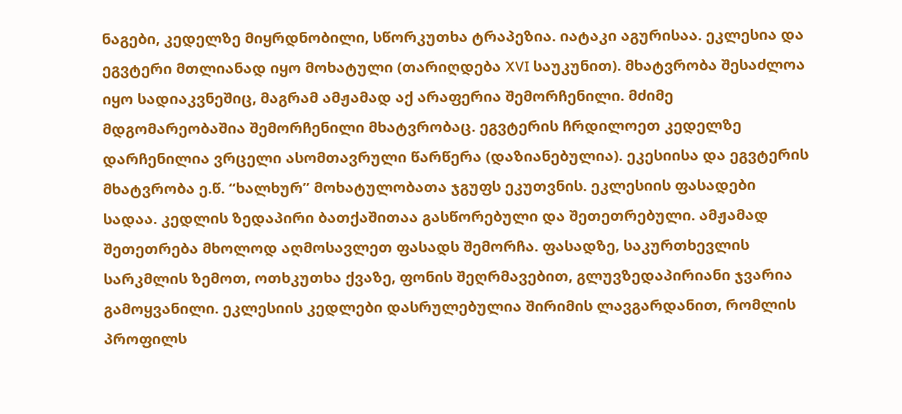ნაგები, კედელზე მიყრდნობილი, სწორკუთხა ტრაპეზია. იატაკი აგურისაა. ეკლესია და ეგვტერი მთლიანად იყო მოხატული (თარიღდება XVI საუკუნით). მხატვრობა შესაძლოა იყო სადიაკვნეშიც, მაგრამ ამჟამად აქ არაფერია შემორჩენილი. მძიმე მდგომარეობაშია შემორჩენილი მხატვრობაც. ეგვტერის ჩრდილოეთ კედელზე დარჩენილია ვრცელი ასომთავრული წარწერა (დაზიანებულია). ეკესიისა და ეგვტერის მხატვრობა ე.წ. “ხალხურ” მოხატულობათა ჯგუფს ეკუთვნის. ეკლესიის ფასადები სადაა. კედლის ზედაპირი ბათქაშითაა გასწორებული და შეთეთრებული. ამჟამად შეთეთრება მხოლოდ აღმოსავლეთ ფასადს შემორჩა. ფასადზე, საკურთხევლის სარკმლის ზემოთ, ოთხკუთხა ქვაზე, ფონის შეღრმავებით, გლუვზედაპირიანი ჯვარია გამოყვანილი. ეკლესიის კედლები დასრულებულია შირიმის ლავგარდანით, რომლის პროფილს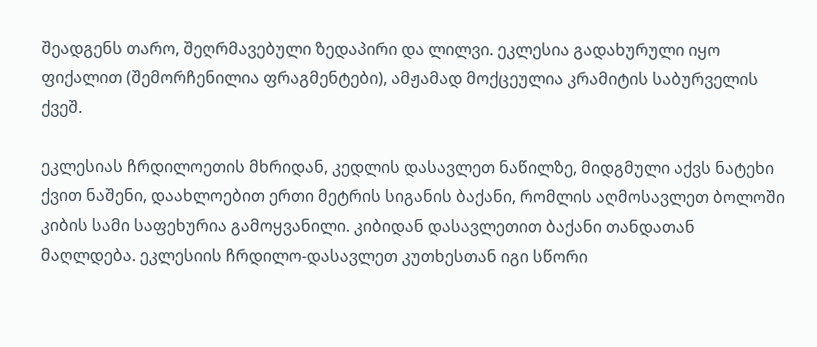შეადგენს თარო, შეღრმავებული ზედაპირი და ლილვი. ეკლესია გადახურული იყო ფიქალით (შემორჩენილია ფრაგმენტები), ამჟამად მოქცეულია კრამიტის საბურველის ქვეშ.

ეკლესიას ჩრდილოეთის მხრიდან, კედლის დასავლეთ ნაწილზე, მიდგმული აქვს ნატეხი ქვით ნაშენი, დაახლოებით ერთი მეტრის სიგანის ბაქანი, რომლის აღმოსავლეთ ბოლოში კიბის სამი საფეხურია გამოყვანილი. კიბიდან დასავლეთით ბაქანი თანდათან მაღლდება. ეკლესიის ჩრდილო-დასავლეთ კუთხესთან იგი სწორი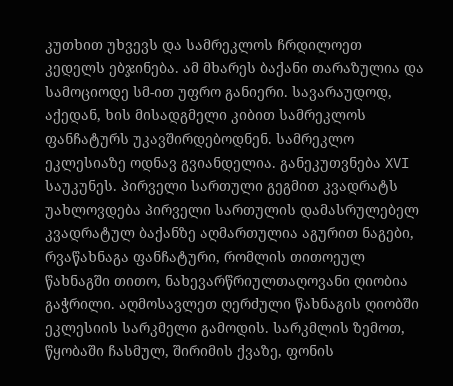კუთხით უხვევს და სამრეკლოს ჩრდილოეთ კედელს ებჯინება. ამ მხარეს ბაქანი თარაზულია და სამოციოდე სმ-ით უფრო განიერი. სავარაუდოდ, აქედან, ხის მისადგმელი კიბით სამრეკლოს ფანჩატურს უკავშირდებოდნენ. სამრეკლო ეკლესიაზე ოდნავ გვიანდელია. განეკუთვნება XVI საუკუნეს. პირველი სართული გეგმით კვადრატს უახლოვდება პირველი სართულის დამასრულებელ კვადრატულ ბაქანზე აღმართულია აგურით ნაგები, რვაწახნაგა ფანჩატური, რომლის თითოეულ წახნაგში თითო, ნახევარწრიულთაღოვანი ღიობია გაჭრილი. აღმოსავლეთ ღერძული წახნაგის ღიობში ეკლესიის სარკმელი გამოდის. სარკმლის ზემოთ, წყობაში ჩასმულ, შირიმის ქვაზე, ფონის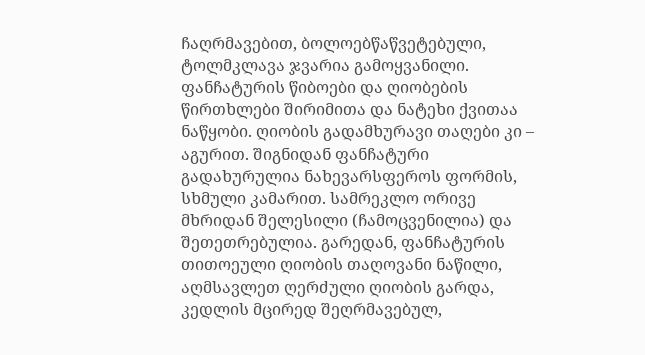ჩაღრმავებით, ბოლოებწაწვეტებული, ტოლმკლავა ჯვარია გამოყვანილი. ფანჩატურის წიბოები და ღიობების წირთხლები შირიმითა და ნატეხი ქვითაა ნაწყობი. ღიობის გადამხურავი თაღები კი – აგურით. შიგნიდან ფანჩატური გადახურულია ნახევარსფეროს ფორმის, სხმული კამარით. სამრეკლო ორივე მხრიდან შელესილი (ჩამოცვენილია) და შეთეთრებულია. გარედან, ფანჩატურის თითოეული ღიობის თაღოვანი ნაწილი, აღმსავლეთ ღერძული ღიობის გარდა, კედლის მცირედ შეღრმავებულ,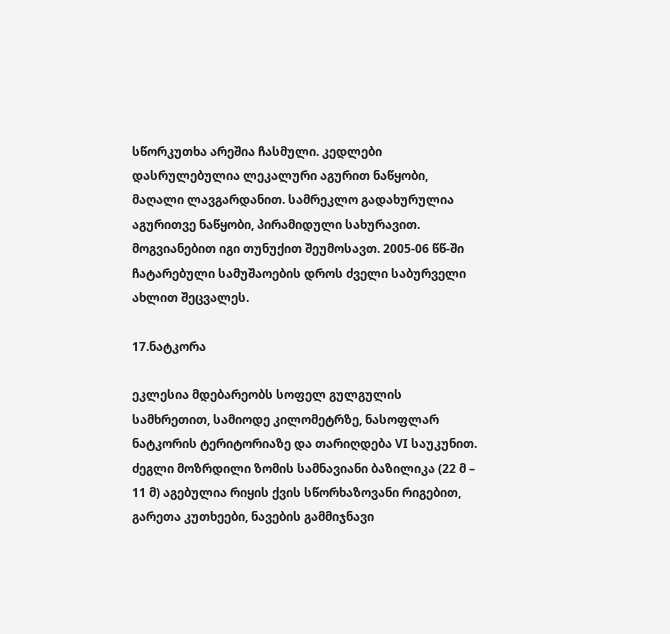სწორკუთხა არეშია ჩასმული. კედლები დასრულებულია ლეკალური აგურით ნაწყობი, მაღალი ლავგარდანით. სამრეკლო გადახურულია აგურითვე ნაწყობი, პირამიდული სახურავით. მოგვიანებით იგი თუნუქით შეუმოსავთ. 2005-06 წწ-ში ჩატარებული სამუშაოების დროს ძველი საბურველი ახლით შეცვალეს.

17.ნატკორა

ეკლესია მდებარეობს სოფელ გულგულის სამხრეთით, სამიოდე კილომეტრზე, ნასოფლარ ნატკორის ტერიტორიაზე და თარიღდება VI საუკუნით. ძეგლი მოზრდილი ზომის სამნავიანი ბაზილიკა (22 მ – 11 მ) აგებულია რიყის ქვის სწორხაზოვანი რიგებით, გარეთა კუთხეები, ნავების გამმიჯნავი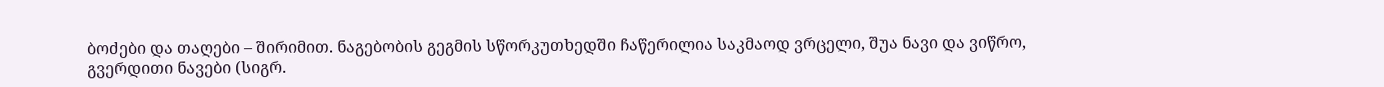ბოძები და თაღები – შირიმით. ნაგებობის გეგმის სწორკუთხედში ჩაწერილია საკმაოდ ვრცელი, შუა ნავი და ვიწრო, გვერდითი ნავები (სიგრ.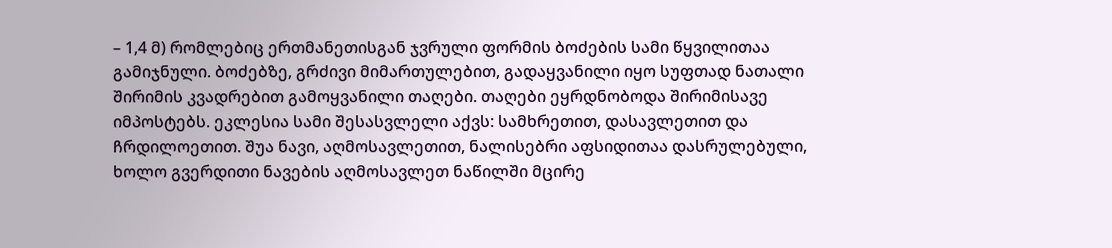– 1,4 მ) რომლებიც ერთმანეთისგან ჯვრული ფორმის ბოძების სამი წყვილითაა გამიჯნული. ბოძებზე, გრძივი მიმართულებით, გადაყვანილი იყო სუფთად ნათალი შირიმის კვადრებით გამოყვანილი თაღები. თაღები ეყრდნობოდა შირიმისავე იმპოსტებს. ეკლესია სამი შესასვლელი აქვს: სამხრეთით, დასავლეთით და ჩრდილოეთით. შუა ნავი, აღმოსავლეთით, ნალისებრი აფსიდითაა დასრულებული, ხოლო გვერდითი ნავების აღმოსავლეთ ნაწილში მცირე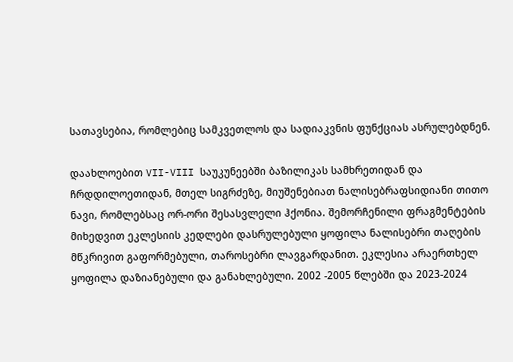სათავსებია, რომლებიც სამკვეთლოს და სადიაკვნის ფუნქციას ასრულებდნენ.

დაახლოებით VII-VIII საუკუნეებში ბაზილიკას სამხრეთიდან და ჩრდდილოეთიდან, მთელ სიგრძეზე, მიუშენებიათ ნალისებრაფსიდიანი თითო ნავი, რომლებსაც ორ-ორი შესასვლელი ჰქონია. შემორჩენილი ფრაგმენტების მიხედვით ეკლესიის კედლები დასრულებული ყოფილა ნალისებრი თაღების მწკრივით გაფორმებული, თაროსებრი ლავგარდანით. ეკლესია არაერთხელ ყოფილა დაზიანებული და განახლებული. 2002 -2005 წლებში და 2023-2024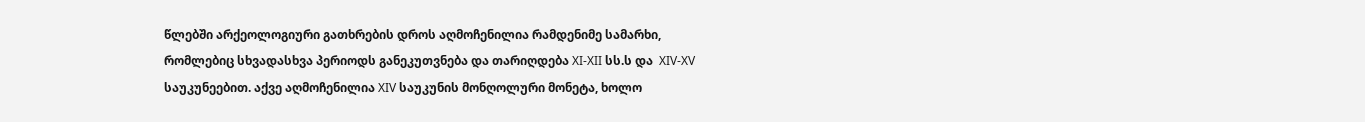წლებში არქეოლოგიური გათხრების დროს აღმოჩენილია რამდენიმე სამარხი, რომლებიც სხვადასხვა პერიოდს განეკუთვნება და თარიღდება XI-XII სს.ს და  XIV-XV საუკუნეებით. აქვე აღმოჩენილია XIV საუკუნის მონღოლური მონეტა, ხოლო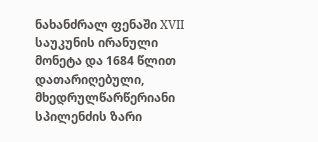ნახანძრალ ფენაში XVII საუკუნის ირანული მონეტა და 1684 წლით დათარიღებული, მხედრულწარწერიანი სპილენძის ზარი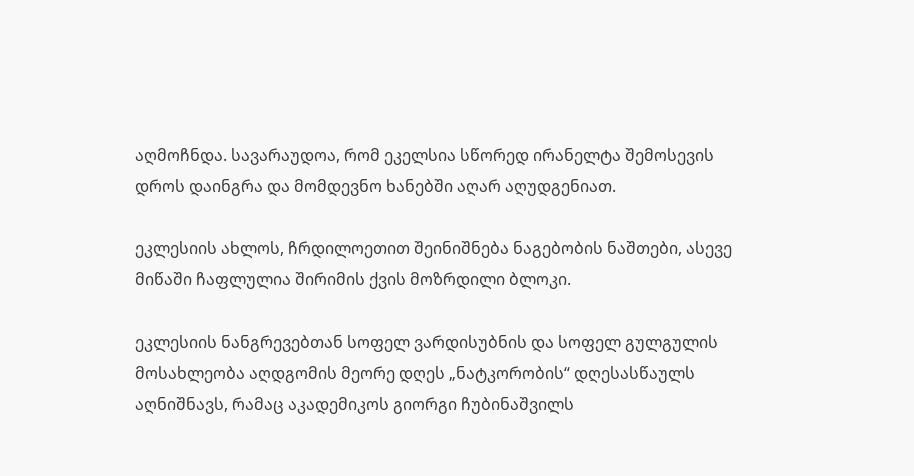აღმოჩნდა. სავარაუდოა, რომ ეკელსია სწორედ ირანელტა შემოსევის დროს დაინგრა და მომდევნო ხანებში აღარ აღუდგენიათ.

ეკლესიის ახლოს, ჩრდილოეთით შეინიშნება ნაგებობის ნაშთები, ასევე მიწაში ჩაფლულია შირიმის ქვის მოზრდილი ბლოკი.

ეკლესიის ნანგრევებთან სოფელ ვარდისუბნის და სოფელ გულგულის მოსახლეობა აღდგომის მეორე დღეს „ნატკორობის“ დღესასწაულს აღნიშნავს, რამაც აკადემიკოს გიორგი ჩუბინაშვილს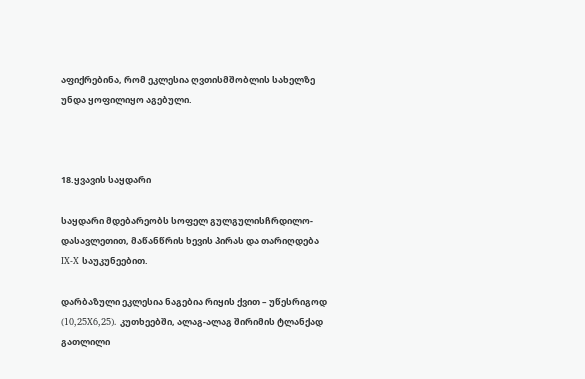აფიქრებინა, რომ ეკლესია ღვთისმშობლის სახელზე უნდა ყოფილიყო აგებული.



18.ყვავის საყდარი

საყდარი მდებარეობს სოფელ გულგულისჩრდილო-დასავლეთით, მაწანწრის ხევის პირას და თარიღდება IX-X საუკუნეებით.

დარბაზული ეკლესია ნაგებია რიყის ქვით – უწესრიგოდ (10,25X6,25). კუთხეებში, ალაგ-ალაგ შირიმის ტლანქად გათლილი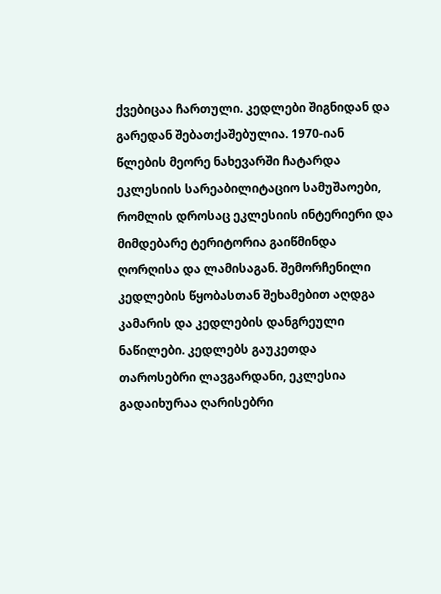ქვებიცაა ჩართული. კედლები შიგნიდან და გარედან შებათქაშებულია. 1970-იან წლების მეორე ნახევარში ჩატარდა ეკლესიის სარეაბილიტაციო სამუშაოები, რომლის დროსაც ეკლესიის ინტერიერი და მიმდებარე ტერიტორია გაიწმინდა ღორღისა და ლამისაგან. შემორჩენილი კედლების წყობასთან შეხამებით აღდგა კამარის და კედლების დანგრეული ნაწილები. კედლებს გაუკეთდა თაროსებრი ლავგარდანი, ეკლესია გადაიხურაა ღარისებრი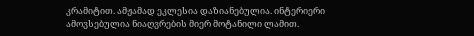კრამიტით. ამჟამად ეკლესია დაზიანებულია. ინტერიერი ამოვსებულია ნიაღვრების მიერ მოტანილი ლამით.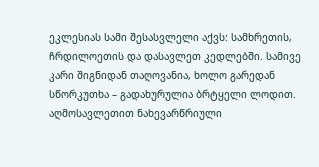ეკლესიას სამი შესასვლელი აქვს: სამხრეთის, ჩრდილოეთის და დასავლეთ კედლებში. სამივე კარი შიგნიდან თაღოვანია, ხოლო გარედან სწორკუთხა – გადახურულია ბრტყელი ლოდით. აღმოსავლეთით ნახევარწრიული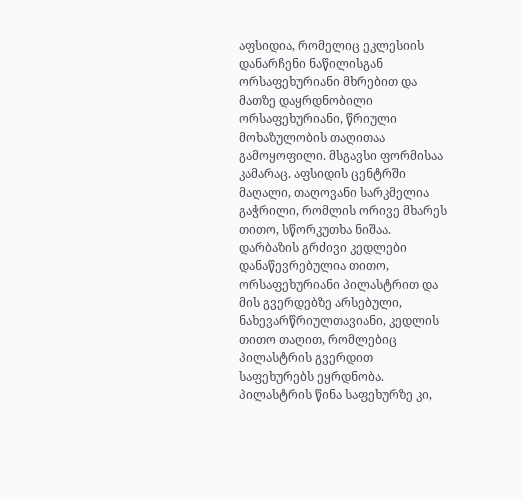აფსიდია, რომელიც ეკლესიის დანარჩენი ნაწილისგან ორსაფეხურიანი მხრებით და მათზე დაყრდნობილი ორსაფეხურიანი, წრიული მოხაზულობის თაღითაა გამოყოფილი. მსგავსი ფორმისაა კამარაც. აფსიდის ცენტრში მაღალი, თაღოვანი სარკმელია გაჭრილი, რომლის ორივე მხარეს თითო, სწორკუთხა ნიშაა. დარბაზის გრძივი კედლები დანაწევრებულია თითო, ორსაფეხურიანი პილასტრით და მის გვერდებზე არსებული, ნახევარწრიულთავიანი, კედლის თითო თაღით, რომლებიც პილასტრის გვერდით საფეხურებს ეყრდნობა. პილასტრის წინა საფეხურზე კი,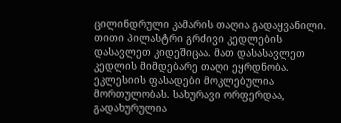ცილინდრული კამარის თაღია გადაყვანილი. თითი პილასტრი გრძივი კედლების დასავლეთ კიდეშიცაა. მათ დასასავლეთ კედლის მიმდებარე თაღი ეყრდნობა. ეკლესიის ფასადები მოკლებულია მორთულობას. სახურავი ორფერდაა, გადახურულია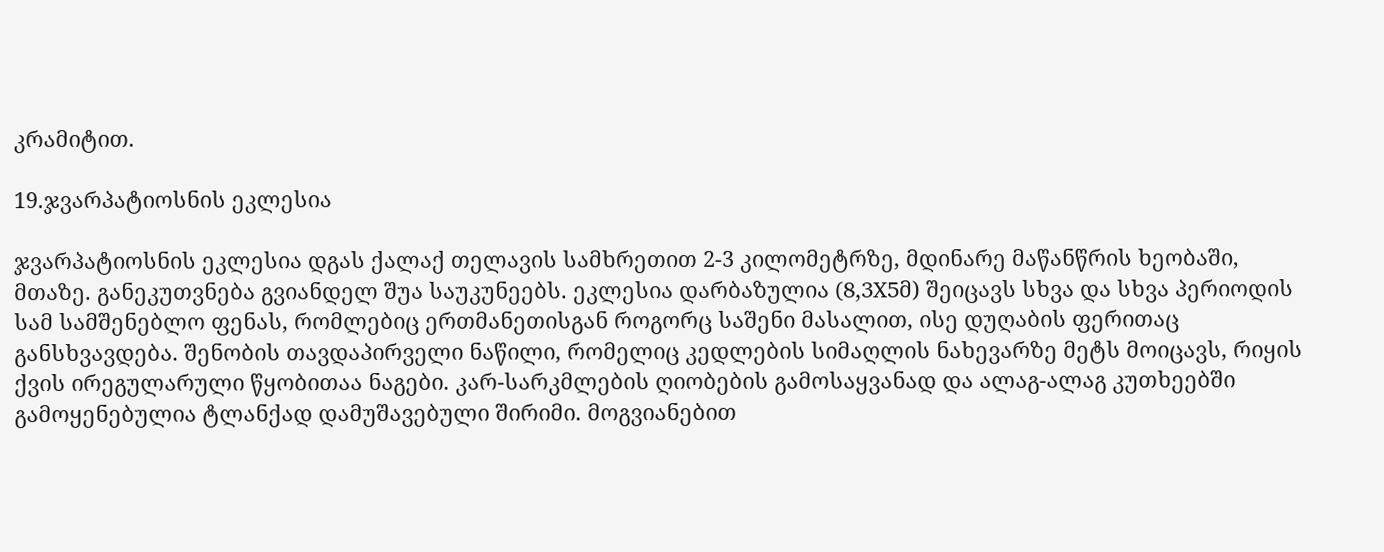კრამიტით.

19.ჯვარპატიოსნის ეკლესია

ჯვარპატიოსნის ეკლესია დგას ქალაქ თელავის სამხრეთით 2-3 კილომეტრზე, მდინარე მაწანწრის ხეობაში, მთაზე. განეკუთვნება გვიანდელ შუა საუკუნეებს. ეკლესია დარბაზულია (8,3X5მ) შეიცავს სხვა და სხვა პერიოდის სამ სამშენებლო ფენას, რომლებიც ერთმანეთისგან როგორც საშენი მასალით, ისე დუღაბის ფერითაც განსხვავდება. შენობის თავდაპირველი ნაწილი, რომელიც კედლების სიმაღლის ნახევარზე მეტს მოიცავს, რიყის ქვის ირეგულარული წყობითაა ნაგები. კარ-სარკმლების ღიობების გამოსაყვანად და ალაგ-ალაგ კუთხეებში გამოყენებულია ტლანქად დამუშავებული შირიმი. მოგვიანებით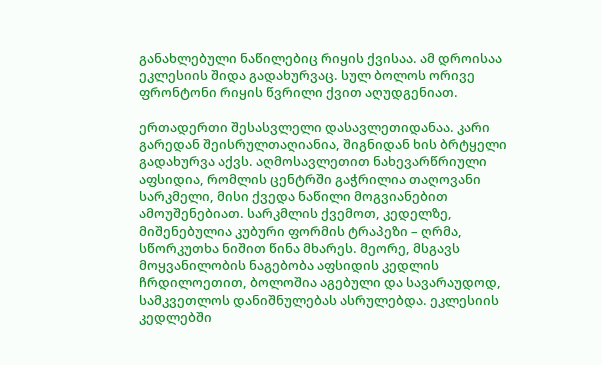განახლებული ნაწილებიც რიყის ქვისაა. ამ დროისაა ეკლესიის შიდა გადახურვაც. სულ ბოლოს ორივე ფრონტონი რიყის წვრილი ქვით აღუდგენიათ.

ერთადერთი შესასვლელი დასავლეთიდანაა. კარი გარედან შეისრულთაღიანია, შიგნიდან ხის ბრტყელი გადახურვა აქვს. აღმოსავლეთით ნახევარწრიული აფსიდია, რომლის ცენტრში გაჭრილია თაღოვანი სარკმელი, მისი ქვედა ნაწილი მოგვიანებით ამოუშენებიათ. სარკმლის ქვემოთ, კედელზე,  მიშენებულია კუბური ფორმის ტრაპეზი – ღრმა, სწორკუთხა ნიშით წინა მხარეს. მეორე, მსგავს მოყვანილობის ნაგებობა აფსიდის კედლის ჩრდილოეთით, ბოლოშია აგებული და სავარაუდოდ, სამკვეთლოს დანიშნულებას ასრულებდა. ეკლესიის კედლებში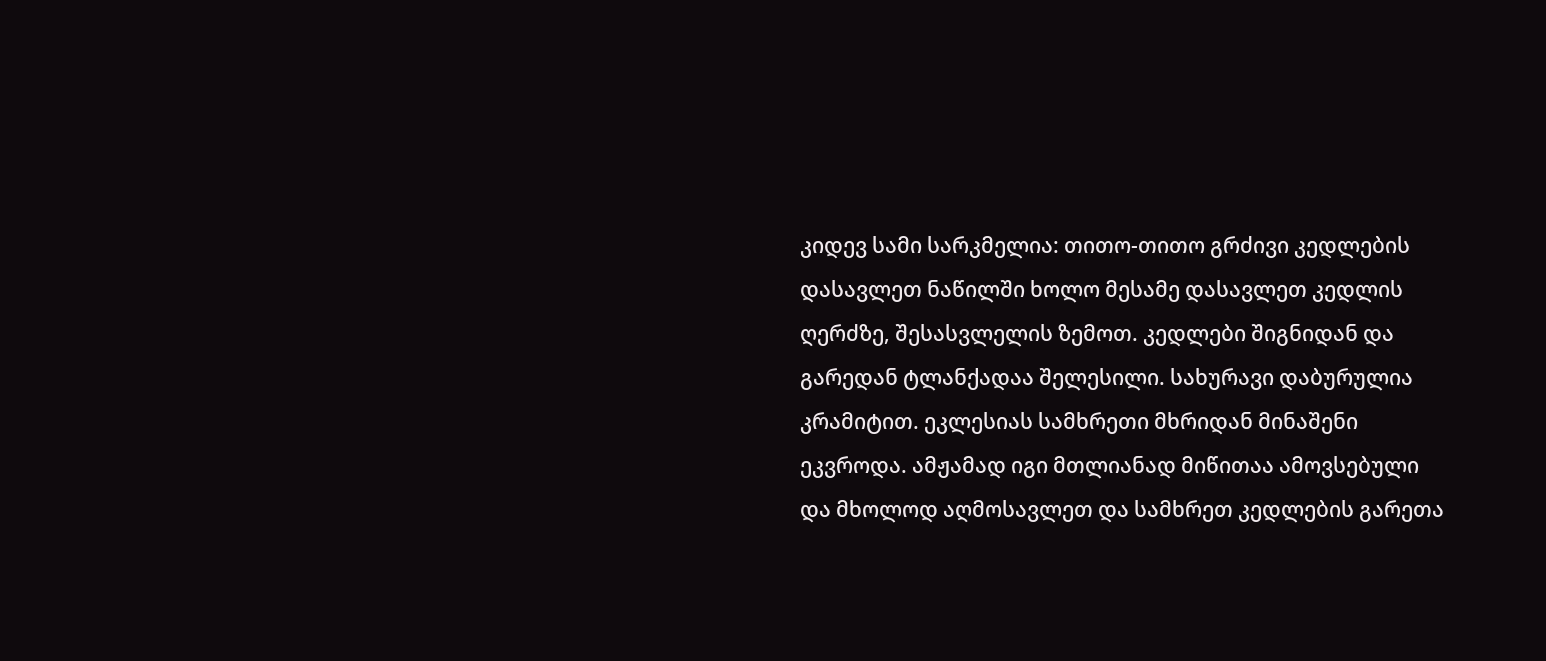კიდევ სამი სარკმელია: თითო-თითო გრძივი კედლების დასავლეთ ნაწილში ხოლო მესამე დასავლეთ კედლის ღერძზე, შესასვლელის ზემოთ. კედლები შიგნიდან და გარედან ტლანქადაა შელესილი. სახურავი დაბურულია კრამიტით. ეკლესიას სამხრეთი მხრიდან მინაშენი ეკვროდა. ამჟამად იგი მთლიანად მიწითაა ამოვსებული და მხოლოდ აღმოსავლეთ და სამხრეთ კედლების გარეთა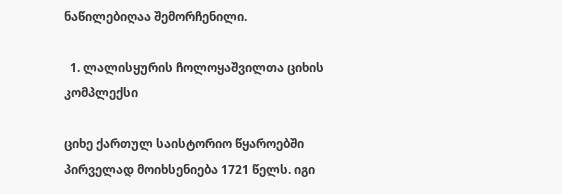ნაწილებიღაა შემორჩენილი.

  1. ლალისყურის ჩოლოყაშვილთა ციხის კომპლექსი

ციხე ქართულ საისტორიო წყაროებში პირველად მოიხსენიება 1721 წელს. იგი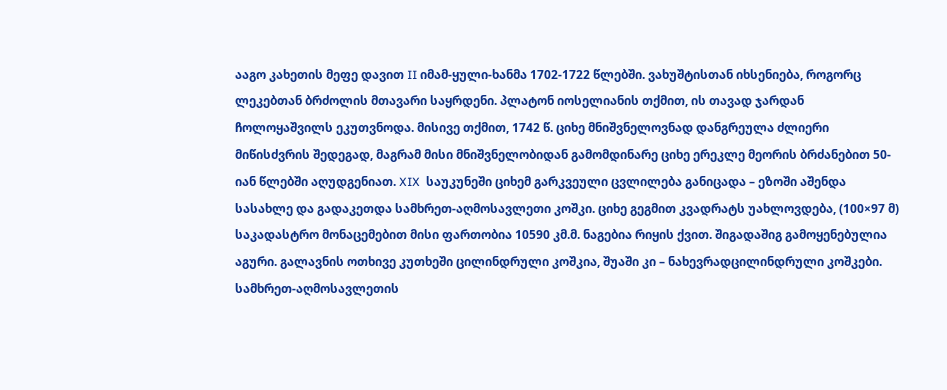ააგო კახეთის მეფე დავით II იმამ-ყული-ხანმა 1702-1722 წლებში. ვახუშტისთან იხსენიება, როგორც ლეკებთან ბრძოლის მთავარი საყრდენი. პლატონ იოსელიანის თქმით, ის თავად ჯარდან ჩოლოყაშვილს ეკუთვნოდა. მისივე თქმით, 1742 წ. ციხე მნიშვნელოვნად დანგრეულა ძლიერი მიწისძვრის შედეგად, მაგრამ მისი მნიშვნელობიდან გამომდინარე ციხე ერეკლე მეორის ბრძანებით 50-იან წლებში აღუდგენიათ. XIX  საუკუნეში ციხემ გარკვეული ცვლილება განიცადა – ეზოში აშენდა სასახლე და გადაკეთდა სამხრეთ-აღმოსავლეთი კოშკი. ციხე გეგმით კვადრატს უახლოვდება, (100×97 მ) საკადასტრო მონაცემებით მისი ფართობია 10590 კმ.მ. ნაგებია რიყის ქვით. შიგადაშიგ გამოყენებულია აგური. გალავნის ოთხივე კუთხეში ცილინდრული კოშკია, შუაში კი – ნახევრადცილინდრული კოშკები. სამხრეთ-აღმოსავლეთის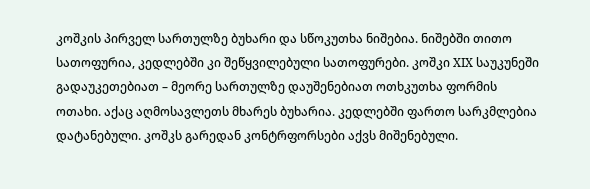კოშკის პირველ სართულზე ბუხარი და სწოკუთხა ნიშებია. ნიშებში თითო სათოფურია, კედლებში კი შეწყვილებული სათოფურები. კოშკი XIX საუკუნეში გადაუკეთებიათ – მეორე სართულზე დაუშენებიათ ოთხკუთხა ფორმის ოთახი. აქაც აღმოსავლეთს მხარეს ბუხარია. კედლებში ფართო სარკმლებია დატანებული. კოშკს გარედან კონტრფორსები აქვს მიშენებული.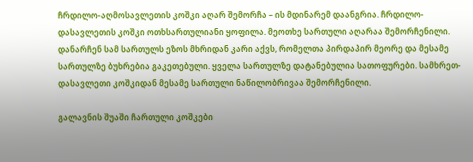ჩრდილო-აღმოსავლეთის კოშკი აღარ შემორჩა – ის მდინარემ დაანგრია. ჩრდილო-დასავლეთის კოშკი ოთხსართულიანი ყოფილა. მეოთხე სართული აღარაა შემორჩენილი. დანარჩენ სამ სართულს ეზოს მხრიდან კარი აქვს, რომელთა პირდაპირ მეორე და მესამე სართულზე ბუხრებია გაკეთებული. ყველა სართულზე დატანებულია სათოფურები. სამხრეთ-დასავლეთი კოშკიდან მესამე სართული ნაწილობრივაა შემორჩენილი.

გალავნის შუაში ჩართული კოშკები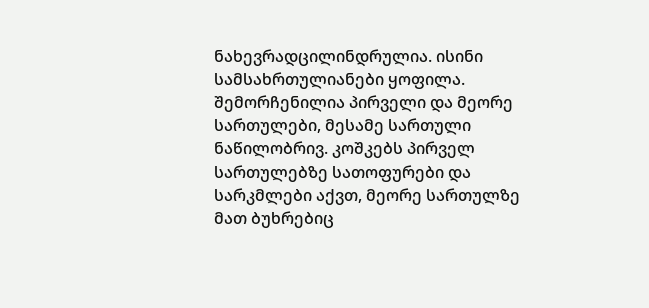ნახევრადცილინდრულია. ისინი სამსახრთულიანები ყოფილა. შემორჩენილია პირველი და მეორე სართულები, მესამე სართული ნაწილობრივ. კოშკებს პირველ სართულებზე სათოფურები და სარკმლები აქვთ, მეორე სართულზე მათ ბუხრებიც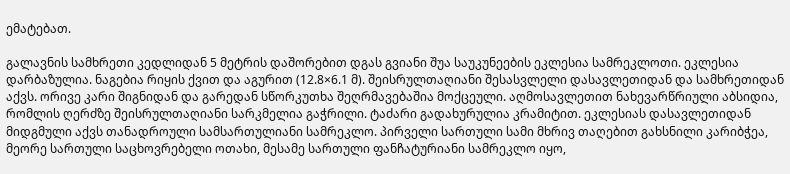ემატებათ.

გალავნის სამხრეთი კედლიდან 5 მეტრის დაშორებით დგას გვიანი შუა საუკუნეების ეკლესია სამრეკლოთი. ეკლესია დარბაზულია. ნაგებია რიყის ქვით და აგურით (12.8×6.1 მ). შეისრულთაღიანი შესასვლელი დასავლეთიდან და სამხრეთიდან აქვს. ორივე კარი შიგნიდან და გარედან სწორკუთხა შეღრმავებაშია მოქცეული. აღმოსავლეთით ნახევარწრიული აბსიდია, რომლის ღერძზე შეისრულთაღიანი სარკმელია გაჭრილი. ტაძარი გადახურულია კრამიტით. ეკლესიას დასავლეთიდან მიდგმული აქვს თანადროული სამსართულიანი სამრეკლო. პირველი სართული სამი მხრივ თაღებით გახსნილი კარიბჭეა, მეორე სართული საცხოვრებელი ოთახი, მესამე სართული ფანჩატურიანი სამრეკლო იყო,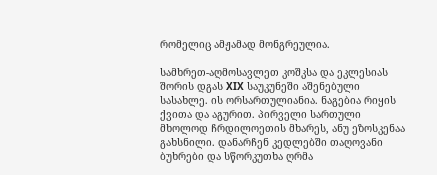რომელიც ამჟამად მონგრეულია.

სამხრეთ-აღმოსავლეთ კოშკსა და ეკლესიას შორის დგას XIX საუკუნეში აშენებული სასახლე. ის ორსართულიანია. ნაგებია რიყის ქვითა და აგურით. პირველი სართული მხოლოდ ჩრდილოეთის მხარეს, ანუ ეზოსკენაა გახსნილი. დანარჩენ კედლებში თაღოვანი ბუხრები და სწორკუთხა ღრმა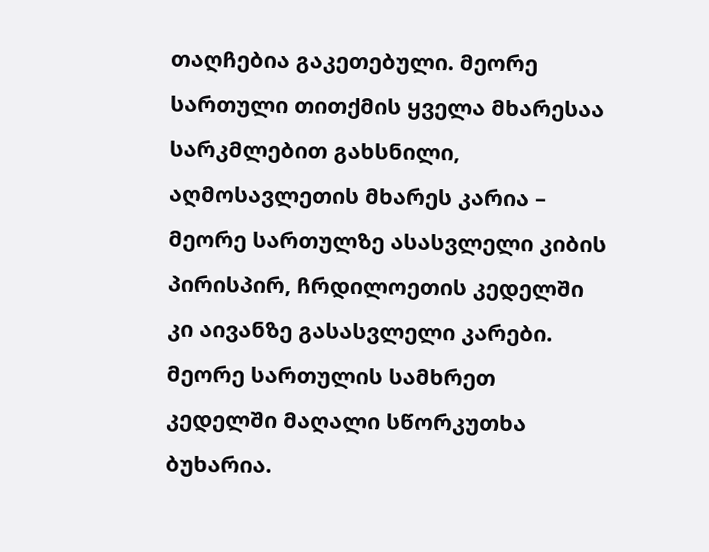თაღჩებია გაკეთებული. მეორე სართული თითქმის ყველა მხარესაა სარკმლებით გახსნილი, აღმოსავლეთის მხარეს კარია – მეორე სართულზე ასასვლელი კიბის პირისპირ, ჩრდილოეთის კედელში კი აივანზე გასასვლელი კარები. მეორე სართულის სამხრეთ კედელში მაღალი სწორკუთხა ბუხარია.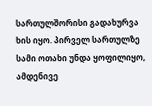სართულშორისი გადახურვა ხის იყო. პირველ სართულზე სამი ოთახი უნდა ყოფილიყო, ამდენივე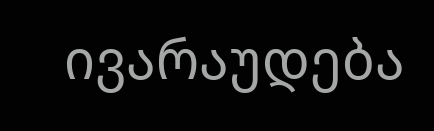ივარაუდება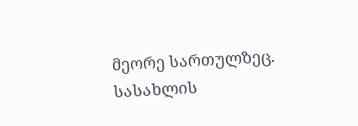მეორე სართულზეც. სასახლის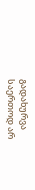გადახურვა საერთოდ არ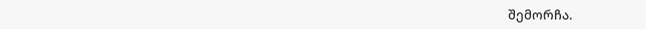შემორჩა.